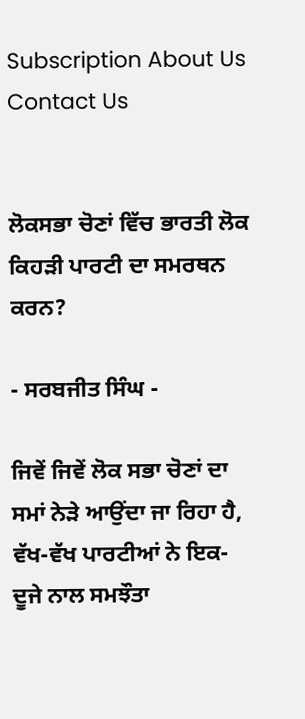Subscription About Us Contact Us


ਲੋਕਸਭਾ ਚੋਣਾਂ ਵਿੱਚ ਭਾਰਤੀ ਲੋਕ ਕਿਹੜੀ ਪਾਰਟੀ ਦਾ ਸਮਰਥਨ ਕਰਨ?

- ਸਰਬਜੀਤ ਸਿੰਘ -

ਜਿਵੇਂ ਜਿਵੇਂ ਲੋਕ ਸਭਾ ਚੋਣਾਂ ਦਾ ਸਮਾਂ ਨੇੜੇ ਆਉਂਦਾ ਜਾ ਰਿਹਾ ਹੈ, ਵੱਖ-ਵੱਖ ਪਾਰਟੀਆਂ ਨੇ ਇਕ-ਦੂਜੇ ਨਾਲ ਸਮਝੌਤਾ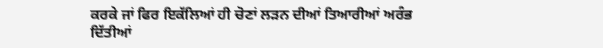ਕਰਕੇ ਜਾਂ ਫਿਰ ਇਕੱਲਿਆਂ ਹੀ ਚੋਣਾਂ ਲੜਨ ਦੀਆਂ ਤਿਆਰੀਆਂ ਅਰੰਭ ਦਿੱਤੀਆਂ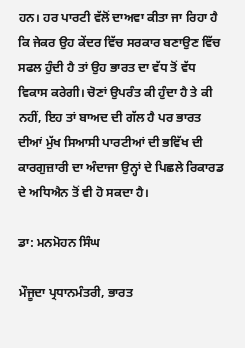ਹਨ। ਹਰ ਪਾਰਟੀ ਵੱਲੋਂ ਦਾਅਵਾ ਕੀਤਾ ਜਾ ਰਿਹਾ ਹੈ ਕਿ ਜੇਕਰ ਉਹ ਕੇਂਦਰ ਵਿੱਚ ਸਰਕਾਰ ਬਣਾਉਣ ਵਿੱਚ ਸਫਲ ਹੁੰਦੀ ਹੈ ਤਾਂ ਉਹ ਭਾਰਤ ਦਾ ਵੱਧ ਤੋਂ ਵੱਧ ਵਿਕਾਸ ਕਰੇਗੀ। ਚੋਣਾਂ ਉਪਰੰਤ ਕੀ ਹੁੰਦਾ ਹੈ ਤੇ ਕੀ ਨਹੀਂ, ਇਹ ਤਾਂ ਬਾਅਦ ਦੀ ਗੱਲ ਹੈ ਪਰ ਭਾਰਤ ਦੀਆਂ ਮੁੱਖ ਸਿਆਸੀ ਪਾਰਟੀਆਂ ਦੀ ਭਵਿੱਖ ਦੀ ਕਾਰਗੁਜ਼ਾਰੀ ਦਾ ਅੰਦਾਜਾ ਉਨ੍ਹਾਂ ਦੇ ਪਿਛਲੇ ਰਿਕਾਰਡ ਦੇ ਅਧਿਐਨ ਤੋਂ ਵੀ ਹੋ ਸਕਦਾ ਹੈ।

ਡਾ: ਮਨਮੋਹਨ ਸਿੰਘ

ਮੌਜੂਦਾ ਪ੍ਰਧਾਨਮੰਤਰੀ, ਭਾਰਤ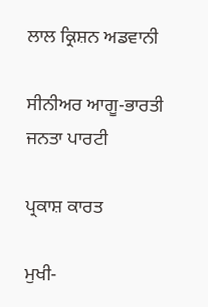ਲਾਲ ਕ੍ਰਿਸ਼ਨ ਅਡਵਾਨੀ

ਸੀਨੀਅਰ ਆਗੂ-ਭਾਰਤੀ ਜਨਤਾ ਪਾਰਟੀ

ਪ੍ਰਕਾਸ਼ ਕਾਰਤ

ਮੁਖੀ-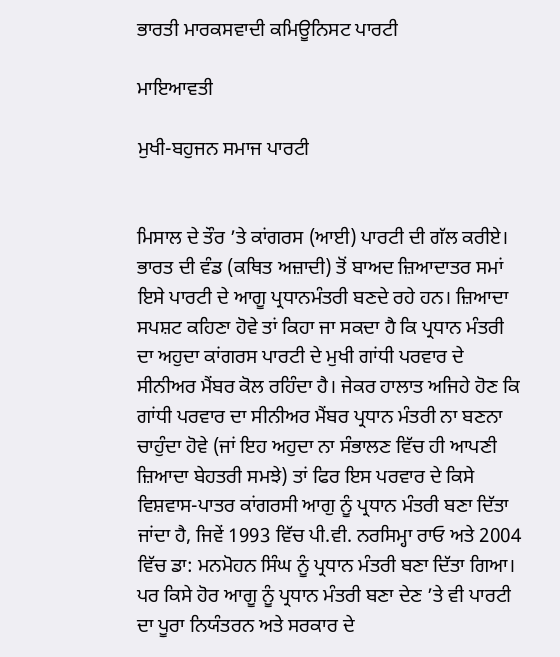ਭਾਰਤੀ ਮਾਰਕਸਵਾਦੀ ਕਮਿਊਨਿਸਟ ਪਾਰਟੀ

ਮਾਇਆਵਤੀ

ਮੁਖੀ-ਬਹੁਜਨ ਸਮਾਜ ਪਾਰਟੀ


ਮਿਸਾਲ ਦੇ ਤੌਰ ’ਤੇ ਕਾਂਗਰਸ (ਆਈ) ਪਾਰਟੀ ਦੀ ਗੱਲ ਕਰੀਏ। ਭਾਰਤ ਦੀ ਵੰਡ (ਕਥਿਤ ਅਜ਼ਾਦੀ) ਤੋਂ ਬਾਅਦ ਜ਼ਿਆਦਾਤਰ ਸਮਾਂ ਇਸੇ ਪਾਰਟੀ ਦੇ ਆਗੂ ਪ੍ਰਧਾਨਮੰਤਰੀ ਬਣਦੇ ਰਹੇ ਹਨ। ਜ਼ਿਆਦਾ ਸਪਸ਼ਟ ਕਹਿਣਾ ਹੋਵੇ ਤਾਂ ਕਿਹਾ ਜਾ ਸਕਦਾ ਹੈ ਕਿ ਪ੍ਰਧਾਨ ਮੰਤਰੀ ਦਾ ਅਹੁਦਾ ਕਾਂਗਰਸ ਪਾਰਟੀ ਦੇ ਮੁਖੀ ਗਾਂਧੀ ਪਰਵਾਰ ਦੇ ਸੀਨੀਅਰ ਮੈਂਬਰ ਕੋਲ ਰਹਿੰਦਾ ਹੈ। ਜੇਕਰ ਹਾਲਾਤ ਅਜਿਹੇ ਹੋਣ ਕਿ ਗਾਂਧੀ ਪਰਵਾਰ ਦਾ ਸੀਨੀਅਰ ਮੈਂਬਰ ਪ੍ਰਧਾਨ ਮੰਤਰੀ ਨਾ ਬਣਨਾ ਚਾਹੁੰਦਾ ਹੋਵੇ (ਜਾਂ ਇਹ ਅਹੁਦਾ ਨਾ ਸੰਭਾਲਣ ਵਿੱਚ ਹੀ ਆਪਣੀ ਜ਼ਿਆਦਾ ਬੇਹਤਰੀ ਸਮਝੇ) ਤਾਂ ਫਿਰ ਇਸ ਪਰਵਾਰ ਦੇ ਕਿਸੇ ਵਿਸ਼ਵਾਸ-ਪਾਤਰ ਕਾਂਗਰਸੀ ਆਗੁ ਨੂੰ ਪ੍ਰਧਾਨ ਮੰਤਰੀ ਬਣਾ ਦਿੱਤਾ ਜਾਂਦਾ ਹੈ, ਜਿਵੇਂ 1993 ਵਿੱਚ ਪੀ.ਵੀ. ਨਰਸਿਮ੍ਹਾ ਰਾਓ ਅਤੇ 2004 ਵਿੱਚ ਡਾ: ਮਨਮੋਹਨ ਸਿੰਘ ਨੂੰ ਪ੍ਰਧਾਨ ਮੰਤਰੀ ਬਣਾ ਦਿੱਤਾ ਗਿਆ। ਪਰ ਕਿਸੇ ਹੋਰ ਆਗੂ ਨੂੰ ਪ੍ਰਧਾਨ ਮੰਤਰੀ ਬਣਾ ਦੇਣ ’ਤੇ ਵੀ ਪਾਰਟੀ ਦਾ ਪੂਰਾ ਨਿਯੰਤਰਨ ਅਤੇ ਸਰਕਾਰ ਦੇ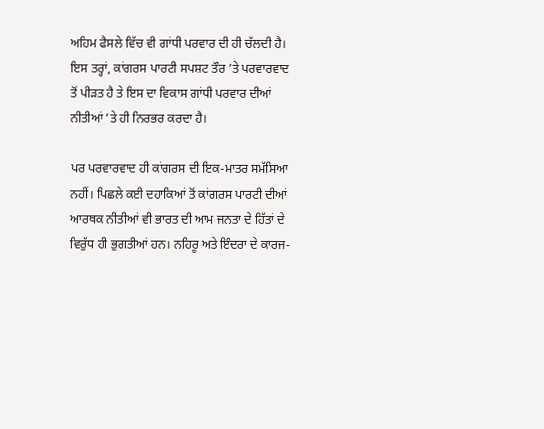ਅਹਿਮ ਫੈਸਲੇ ਵਿੱਚ ਵੀ ਗਾਂਧੀ ਪਰਵਾਰ ਦੀ ਹੀ ਚੱਲਦੀ ਹੈ। ਇਸ ਤਰ੍ਹਾਂ, ਕਾਂਗਰਸ ਪਾਰਟੀ ਸਪਸ਼ਟ ਤੌਰ ’ਤੇ ਪਰਵਾਰਵਾਦ ਤੋਂ ਪੀੜਤ ਹੈ ਤੇ ਇਸ ਦਾ ਵਿਕਾਸ ਗਾਂਧੀ ਪਰਵਾਰ ਦੀਆਂ ਨੀਤੀਆਂ ’ਤੇ ਹੀ ਨਿਰਭਰ ਕਰਦਾ ਹੈ।

ਪਰ ਪਰਵਾਰਵਾਦ ਹੀ ਕਾਂਗਰਸ ਦੀ ਇਕ-ਮਾਤਰ ਸਮੱਸਿਆ ਨਹੀਂ। ਪਿਛਲੇ ਕਈ ਦਹਾਕਿਆਂ ਤੋਂ ਕਾਂਗਰਸ ਪਾਰਟੀ ਦੀਆਂ ਆਰਥਕ ਨੀਤੀਆਂ ਵੀ ਭਾਰਤ ਦੀ ਆਮ ਜਨਤਾ ਦੇ ਹਿੱਤਾਂ ਦੇ ਵਿਰੁੱਧ ਹੀ ਭੁਗਤੀਆਂ ਹਨ। ਨਹਿਰੂ ਅਤੇ ਇੰਦਰਾ ਦੇ ਕਾਰਜ-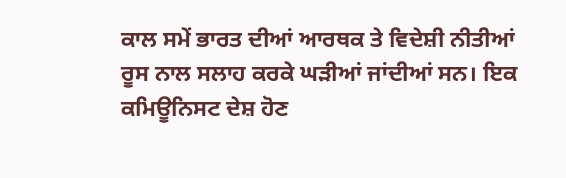ਕਾਲ ਸਮੇਂ ਭਾਰਤ ਦੀਆਂ ਆਰਥਕ ਤੇ ਵਿਦੇਸ਼ੀ ਨੀਤੀਆਂ ਰੂਸ ਨਾਲ ਸਲਾਹ ਕਰਕੇ ਘੜੀਆਂ ਜਾਂਦੀਆਂ ਸਨ। ਇਕ ਕਮਿਊਨਿਸਟ ਦੇਸ਼ ਹੋਣ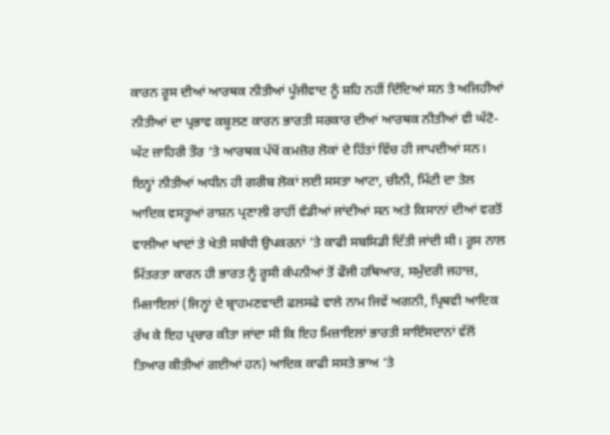ਕਾਰਨ ਰੂਸ ਦੀਆਂ ਆਰਥਕ ਨੀਤੀਆਂ ਪੂੰਜੀਵਾਦ ਨੂੰ ਸ਼ਹਿ ਨਹੀਂ ਦਿੰਦਿਆਂ ਸਨ ਤੇ ਅਜਿਹੀਆਂ ਨੀਤੀਆਂ ਦਾ ਪ੍ਰਭਾਵ ਕਬੂਲਣ ਕਾਰਨ ਭਾਰਤੀ ਸਰਕਾਰ ਦੀਆਂ ਆਰਥਕ ਨੀਤੀਆਂ ਵੀ ਘੱਟੋ-ਘੱਟ ਜ਼ਾਹਿਰੀ ਤੌਰ ’ਤੇ ਆਰਥਕ ਪੱਖੋਂ ਕਮਜ਼ੋਰ ਲੋਕਾਂ ਦੇ ਹਿੱਤਾਂ ਵਿੱਚ ਹੀ ਜਾਪਦੀਆਂ ਸਨ। ਇਨ੍ਹਾਂ ਨੀਤੀਆਂ ਅਧੀਨ ਹੀ ਗਰੀਬ ਲੋਕਾਂ ਲਈ ਸਸਤਾ ਆਟਾ, ਚੀਨੀ, ਮਿੱਟੀ ਦਾ ਤੇਲ ਆਦਿਕ ਵਸਤੂਆਂ ਰਾਸ਼ਨ ਪ੍ਰਣਾਲੀ ਰਾਹੀਂ ਵੰਡੀਆਂ ਜਾਂਦੀਆਂ ਸਨ ਅਤੇ ਕਿਸਾਨਾਂ ਦੀਆਂ ਵਰਤੋਂ ਵਾਲੀਆ ਖਾਦਾਂ ਤੇ ਖੇਤੀ ਸਬੰਧੀ ਉਪਕਰਨਾਂ ’ਤੇ ਕਾਫੀ ਸਬਸਿਡੀ ਦਿੱਤੀ ਜਾਂਦੀ ਸੀ। ਰੂਸ ਨਾਲ ਮਿੱਤਰਤਾ ਕਾਰਨ ਹੀ ਭਾਰਤ ਨੂੰ ਰੂਸੀ ਕੰਪਨੀਆਂ ਤੋਂ ਫੌਜੀ ਹਥਿਆਰ, ਸਮੁੰਦਰੀ ਜਹਾਜ਼, ਮਿਜ਼ਾਇਲਾਂ (ਜਿਨ੍ਹਾਂ ਦੇ ਬ੍ਰਾਹਮਣਵਾਦੀ ਫਲਸਫੇ ਵਾਲੇ ਨਾਮ ਜਿਵੇਂ ਅਗਨੀ, ਪ੍ਰਿਥਵੀ ਆਦਿਕ ਰੱਖ ਕੇ ਇਹ ਪ੍ਰਚਾਰ ਕੀਤਾ ਜਾਂਦਾ ਸੀ ਕਿ ਇਹ ਮਿਜ਼ਾਇਲਾਂ ਭਾਰਤੀ ਸਾਇੰਸਦਾਨਾਂ ਵੱਲੋਂ ਤਿਆਰ ਕੀਤੀਆਂ ਗਈਆਂ ਹਨ) ਆਦਿਕ ਕਾਫੀ ਸਸਤੇ ਭਾਅ ’ਤੇ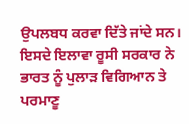ਉਪਲਬਧ ਕਰਵਾ ਦਿੱਤੇ ਜਾਂਦੇ ਸਨ। ਇਸਦੇ ਇਲਾਵਾ ਰੂਸੀ ਸਰਕਾਰ ਨੇ ਭਾਰਤ ਨੂੰ ਪੁਲਾੜ ਵਿਗਿਆਨ ਤੇ ਪਰਮਾਣੂ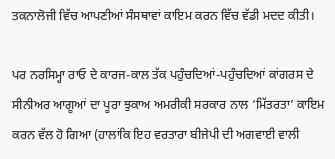ਤਕਨਾਲੋਜੀ ਵਿੱਚ ਆਪਣੀਆਂ ਸੰਸਥਾਵਾਂ ਕਾਇਮ ਕਰਨ ਵਿੱਚ ਵੱਡੀ ਮਦਦ ਕੀਤੀ।

ਪਰ ਨਰਸਿਮ੍ਹਾ ਰਾਓ ਦੇ ਕਾਰਜ-ਕਾਲ ਤੱਕ ਪਹੁੰਚਦਿਆਂ-ਪਹੁੰਚਦਿਆਂ ਕਾਂਗਰਸ ਦੇ ਸੀਨੀਅਰ ਆਗੂਆਂ ਦਾ ਪੂਰਾ ਝੁਕਾਅ ਅਮਰੀਕੀ ਸਰਕਾਰ ਨਾਲ ‘ਮਿੱਤਰਤਾ’ ਕਾਇਮ ਕਰਨ ਵੱਲ ਹੋ ਗਿਆ (ਹਾਲਾਂਕਿ ਇਹ ਵਰਤਾਰਾ ਬੀਜੇਪੀ ਦੀ ਅਗਵਾਈ ਵਾਲੀ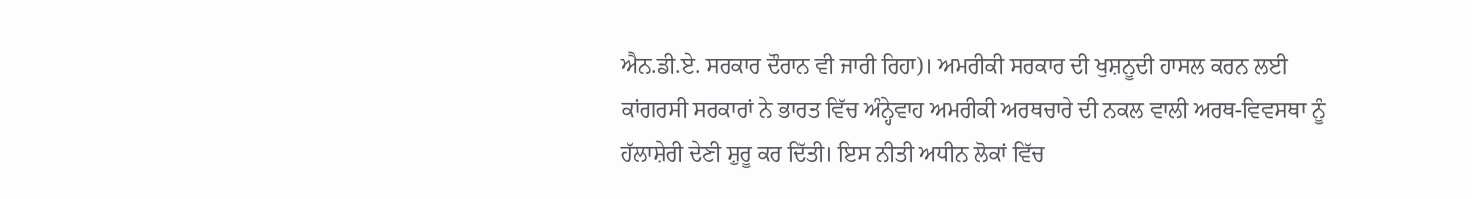ਐਨ.ਡੀ.ਏ. ਸਰਕਾਰ ਦੌਰਾਨ ਵੀ ਜਾਰੀ ਰਿਹਾ)। ਅਮਰੀਕੀ ਸਰਕਾਰ ਦੀ ਖੁਸ਼ਨੂਦੀ ਹਾਸਲ ਕਰਨ ਲਈ ਕਾਂਗਰਸੀ ਸਰਕਾਰਾਂ ਨੇ ਭਾਰਤ ਵਿੱਚ ਅੰਨ੍ਹੇਵਾਹ ਅਮਰੀਕੀ ਅਰਥਚਾਰੇ ਦੀ ਨਕਲ ਵਾਲੀ ਅਰਥ-ਵਿਵਸਥਾ ਨੂੰ ਹੱਲਾਸ਼ੇਰੀ ਦੇਣੀ ਸ਼ੁਰੂ ਕਰ ਦਿੱਤੀ। ਇਸ ਨੀਤੀ ਅਧੀਨ ਲੋਕਾਂ ਵਿੱਚ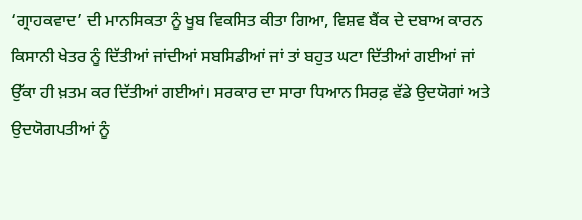‘ਗ੍ਰਾਹਕਵਾਦ’ ਦੀ ਮਾਨਸਿਕਤਾ ਨੂੰ ਖੂਬ ਵਿਕਸਿਤ ਕੀਤਾ ਗਿਆ, ਵਿਸ਼ਵ ਬੈਂਕ ਦੇ ਦਬਾਅ ਕਾਰਨ ਕਿਸਾਨੀ ਖੇਤਰ ਨੂੰ ਦਿੱਤੀਆਂ ਜਾਂਦੀਆਂ ਸਬਸਿਡੀਆਂ ਜਾਂ ਤਾਂ ਬਹੁਤ ਘਟਾ ਦਿੱਤੀਆਂ ਗਈਆਂ ਜਾਂ ਉੱਕਾ ਹੀ ਖ਼ਤਮ ਕਰ ਦਿੱਤੀਆਂ ਗਈਆਂ। ਸਰਕਾਰ ਦਾ ਸਾਰਾ ਧਿਆਨ ਸਿਰਫ਼ ਵੱਡੇ ਉਦਯੋਗਾਂ ਅਤੇ ਉਦਯੋਗਪਤੀਆਂ ਨੂੰ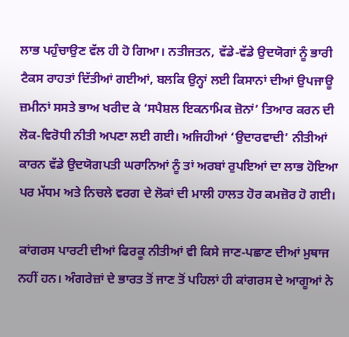ਲਾਭ ਪਹੁੰਚਾਉਣ ਵੱਲ ਹੀ ਹੋ ਗਿਆ। ਨਤੀਜਤਨ, ਵੱਡੇ-ਵੱਡੇ ਉਦਯੋਗਾਂ ਨੂੰ ਭਾਰੀ ਟੈਕਸ ਰਾਹਤਾਂ ਦਿੱਤੀਆਂ ਗਈਆਂ, ਬਲਕਿ ਉਨ੍ਹਾਂ ਲਈ ਕਿਸਾਨਾਂ ਦੀਆਂ ਉਪਜਾਊ ਜ਼ਮੀਨਾਂ ਸਸਤੇ ਭਾਅ ਖਰੀਦ ਕੇ ‘ਸਪੈਸ਼ਲ ਇਕਨਾਮਿਕ ਜ਼ੋਨਾਂ’ ਤਿਆਰ ਕਰਨ ਦੀ ਲੋਕ-ਵਿਰੋਧੀ ਨੀਤੀ ਅਪਣਾ ਲਈ ਗਈ। ਅਜਿਹੀਆਂ ‘ਉਦਾਰਵਾਦੀ’ ਨੀਤੀਆਂ ਕਾਰਨ ਵੱਡੇ ਉਦਯੋਗਪਤੀ ਘਰਾਨਿਆਂ ਨੂੰ ਤਾਂ ਅਰਬਾਂ ਰੁਪਇਆਂ ਦਾ ਲਾਭ ਹੋਇਆ ਪਰ ਮੱਧਮ ਅਤੇ ਨਿਚਲੇ ਵਰਗ ਦੇ ਲੋਕਾਂ ਦੀ ਮਾਲੀ ਹਾਲਤ ਹੋਰ ਕਮਜ਼ੋਰ ਹੋ ਗਈ।

ਕਾਂਗਰਸ ਪਾਰਟੀ ਦੀਆਂ ਫਿਰਕੂ ਨੀਤੀਆਂ ਵੀ ਕਿਸੇ ਜਾਣ-ਪਛਾਣ ਦੀਆਂ ਮੁਥਾਜ ਨਹੀਂ ਹਨ। ਅੰਗਰੇਜ਼ਾਂ ਦੇ ਭਾਰਤ ਤੋਂ ਜਾਣ ਤੋਂ ਪਹਿਲਾਂ ਹੀ ਕਾਂਗਰਸ ਦੇ ਆਗੂਆਂ ਨੇ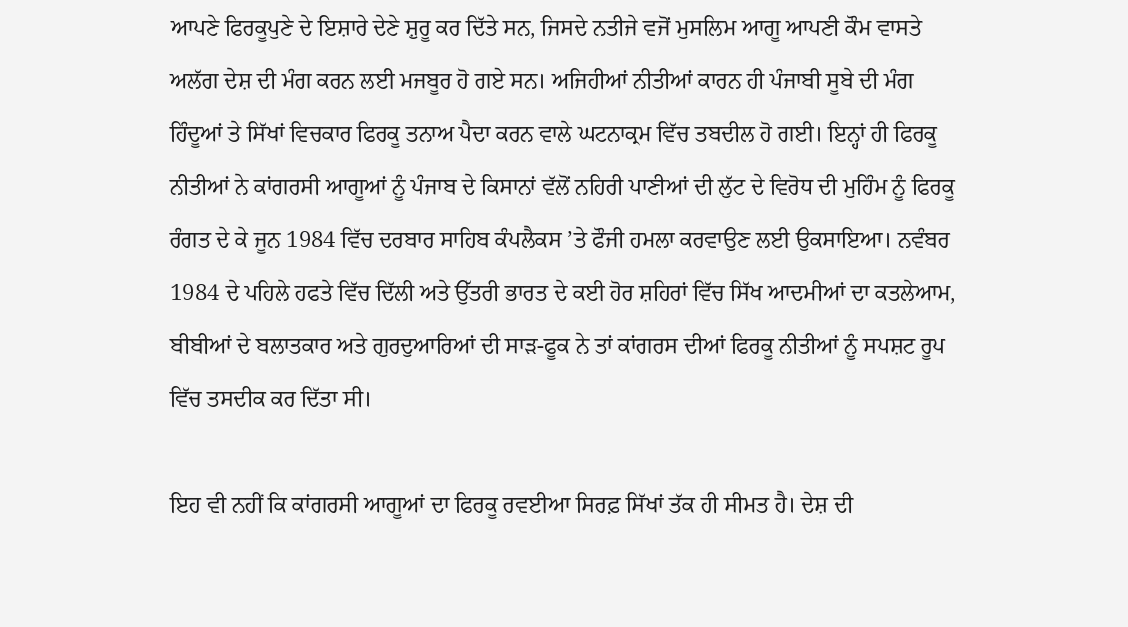ਆਪਣੇ ਫਿਰਕੂਪੁਣੇ ਦੇ ਇਸ਼ਾਰੇ ਦੇਣੇ ਸ਼ੁਰੂ ਕਰ ਦਿੱਤੇ ਸਨ, ਜਿਸਦੇ ਨਤੀਜੇ ਵਜੋਂ ਮੁਸਲਿਮ ਆਗੂ ਆਪਣੀ ਕੌਮ ਵਾਸਤੇ ਅਲੱਗ ਦੇਸ਼ ਦੀ ਮੰਗ ਕਰਨ ਲਈ ਮਜਬੂਰ ਹੋ ਗਏ ਸਨ। ਅਜਿਹੀਆਂ ਨੀਤੀਆਂ ਕਾਰਨ ਹੀ ਪੰਜਾਬੀ ਸੂਬੇ ਦੀ ਮੰਗ ਹਿੰਦੂਆਂ ਤੇ ਸਿੱਖਾਂ ਵਿਚਕਾਰ ਫਿਰਕੂ ਤਨਾਅ ਪੈਦਾ ਕਰਨ ਵਾਲੇ ਘਟਨਾਕ੍ਰਮ ਵਿੱਚ ਤਬਦੀਲ ਹੋ ਗਈ। ਇਨ੍ਹਾਂ ਹੀ ਫਿਰਕੂ ਨੀਤੀਆਂ ਨੇ ਕਾਂਗਰਸੀ ਆਗੂਆਂ ਨੂੰ ਪੰਜਾਬ ਦੇ ਕਿਸਾਨਾਂ ਵੱਲੋਂ ਨਹਿਰੀ ਪਾਣੀਆਂ ਦੀ ਲੁੱਟ ਦੇ ਵਿਰੋਧ ਦੀ ਮੁਹਿੰਮ ਨੂੰ ਫਿਰਕੂ ਰੰਗਤ ਦੇ ਕੇ ਜੂਨ 1984 ਵਿੱਚ ਦਰਬਾਰ ਸਾਹਿਬ ਕੰਪਲੈਕਸ ’ਤੇ ਫੌਜੀ ਹਮਲਾ ਕਰਵਾਉਣ ਲਈ ਉਕਸਾਇਆ। ਨਵੰਬਰ 1984 ਦੇ ਪਹਿਲੇ ਹਫਤੇ ਵਿੱਚ ਦਿੱਲੀ ਅਤੇ ਉੱਤਰੀ ਭਾਰਤ ਦੇ ਕਈ ਹੋਰ ਸ਼ਹਿਰਾਂ ਵਿੱਚ ਸਿੱਖ ਆਦਮੀਆਂ ਦਾ ਕਤਲੇਆਮ, ਬੀਬੀਆਂ ਦੇ ਬਲਾਤਕਾਰ ਅਤੇ ਗੁਰਦੁਆਰਿਆਂ ਦੀ ਸਾੜ-ਫੂਕ ਨੇ ਤਾਂ ਕਾਂਗਰਸ ਦੀਆਂ ਫਿਰਕੂ ਨੀਤੀਆਂ ਨੂੰ ਸਪਸ਼ਟ ਰੂਪ ਵਿੱਚ ਤਸਦੀਕ ਕਰ ਦਿੱਤਾ ਸੀ।

ਇਹ ਵੀ ਨਹੀਂ ਕਿ ਕਾਂਗਰਸੀ ਆਗੂਆਂ ਦਾ ਫਿਰਕੂ ਰਵਈਆ ਸਿਰਫ਼ ਸਿੱਖਾਂ ਤੱਕ ਹੀ ਸੀਮਤ ਹੈ। ਦੇਸ਼ ਦੀ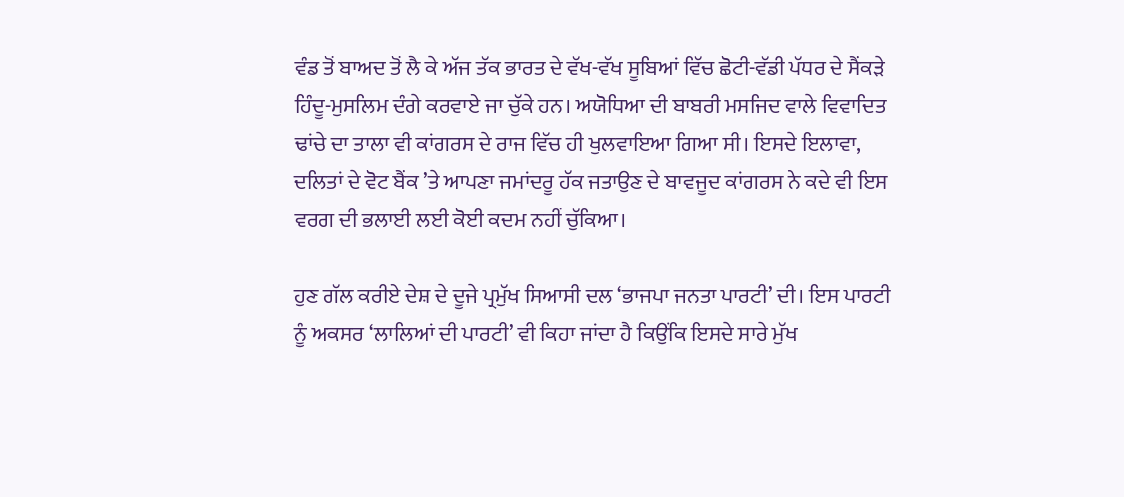ਵੰਡ ਤੋਂ ਬਾਅਦ ਤੋਂ ਲੈ ਕੇ ਅੱਜ ਤੱਕ ਭਾਰਤ ਦੇ ਵੱਖ-ਵੱਖ ਸੂਬਿਆਂ ਵਿੱਚ ਛੋਟੀ-ਵੱਡੀ ਪੱਧਰ ਦੇ ਸੈਂਕੜੇ ਹਿੰਦੂ-ਮੁਸਲਿਮ ਦੰਗੇ ਕਰਵਾਏ ਜਾ ਚੁੱਕੇ ਹਨ। ਅਯੋਧਿਆ ਦੀ ਬਾਬਰੀ ਮਸਜਿਦ ਵਾਲੇ ਵਿਵਾਦਿਤ ਢਾਂਚੇ ਦਾ ਤਾਲਾ ਵੀ ਕਾਂਗਰਸ ਦੇ ਰਾਜ ਵਿੱਚ ਹੀ ਖੁਲਵਾਇਆ ਗਿਆ ਸੀ। ਇਸਦੇ ਇਲਾਵਾ, ਦਲਿਤਾਂ ਦੇ ਵੋਟ ਬੈਂਕ ’ਤੇ ਆਪਣਾ ਜਮਾਂਦਰੂ ਹੱਕ ਜਤਾਉਣ ਦੇ ਬਾਵਜੂਦ ਕਾਂਗਰਸ ਨੇ ਕਦੇ ਵੀ ਇਸ ਵਰਗ ਦੀ ਭਲਾਈ ਲਈ ਕੋਈ ਕਦਮ ਨਹੀਂ ਚੁੱਕਿਆ।

ਹੁਣ ਗੱਲ ਕਰੀਏ ਦੇਸ਼ ਦੇ ਦੂਜੇ ਪ੍ਰਮੁੱਖ ਸਿਆਸੀ ਦਲ ‘ਭਾਜਪਾ ਜਨਤਾ ਪਾਰਟੀ’ ਦੀ। ਇਸ ਪਾਰਟੀ ਨੂੰ ਅਕਸਰ ‘ਲਾਲਿਆਂ ਦੀ ਪਾਰਟੀ’ ਵੀ ਕਿਹਾ ਜਾਂਦਾ ਹੈ ਕਿਉਂਕਿ ਇਸਦੇ ਸਾਰੇ ਮੁੱਖ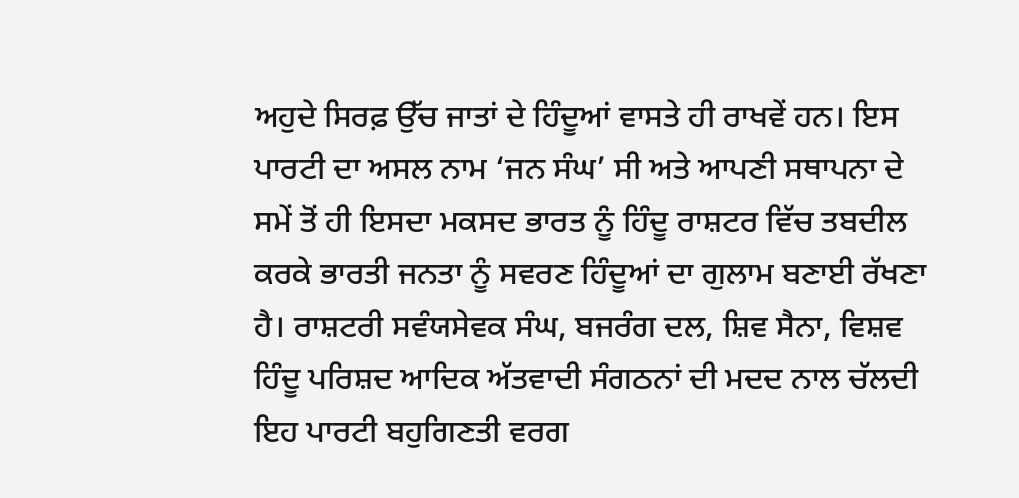ਅਹੁਦੇ ਸਿਰਫ਼ ਉੱਚ ਜਾਤਾਂ ਦੇ ਹਿੰਦੂਆਂ ਵਾਸਤੇ ਹੀ ਰਾਖਵੇਂ ਹਨ। ਇਸ ਪਾਰਟੀ ਦਾ ਅਸਲ ਨਾਮ ‘ਜਨ ਸੰਘ’ ਸੀ ਅਤੇ ਆਪਣੀ ਸਥਾਪਨਾ ਦੇ ਸਮੇਂ ਤੋਂ ਹੀ ਇਸਦਾ ਮਕਸਦ ਭਾਰਤ ਨੂੰ ਹਿੰਦੂ ਰਾਸ਼ਟਰ ਵਿੱਚ ਤਬਦੀਲ ਕਰਕੇ ਭਾਰਤੀ ਜਨਤਾ ਨੂੰ ਸਵਰਣ ਹਿੰਦੂਆਂ ਦਾ ਗੁਲਾਮ ਬਣਾਈ ਰੱਖਣਾ ਹੈ। ਰਾਸ਼ਟਰੀ ਸਵੰਯਸੇਵਕ ਸੰਘ, ਬਜਰੰਗ ਦਲ, ਸ਼ਿਵ ਸੈਨਾ, ਵਿਸ਼ਵ ਹਿੰਦੂ ਪਰਿਸ਼ਦ ਆਦਿਕ ਅੱਤਵਾਦੀ ਸੰਗਠਨਾਂ ਦੀ ਮਦਦ ਨਾਲ ਚੱਲਦੀ ਇਹ ਪਾਰਟੀ ਬਹੁਗਿਣਤੀ ਵਰਗ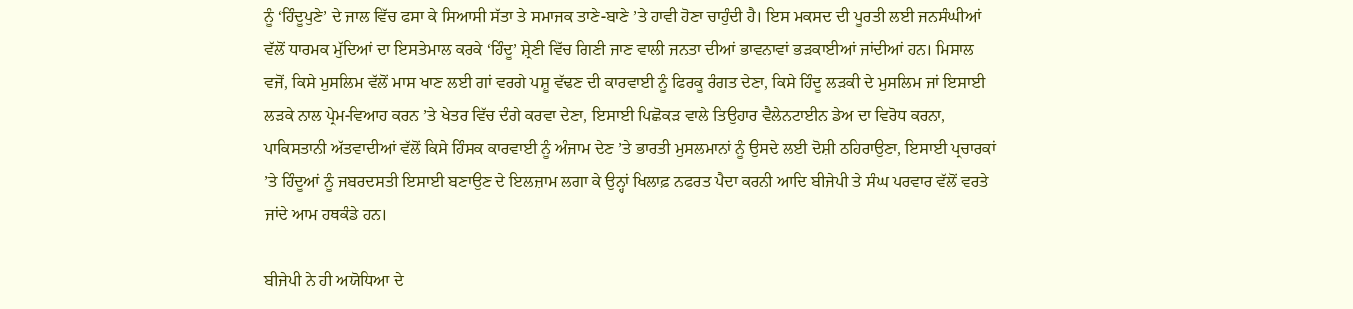ਨੂੰ ‘ਹਿੰਦੂਪੁਣੇ’ ਦੇ ਜਾਲ ਵਿੱਚ ਫਸਾ ਕੇ ਸਿਆਸੀ ਸੱਤਾ ਤੇ ਸਮਾਜਕ ਤਾਣੇ-ਬਾਣੇ ’ਤੇ ਹਾਵੀ ਹੋਣਾ ਚਾਹੁੰਦੀ ਹੈ। ਇਸ ਮਕਸਦ ਦੀ ਪੂਰਤੀ ਲਈ ਜਨਸੰਘੀਆਂ ਵੱਲੋਂ ਧਾਰਮਕ ਮੁੱਦਿਆਂ ਦਾ ਇਸਤੇਮਾਲ ਕਰਕੇ ‘ਹਿੰਦੂ’ ਸ਼੍ਰੇਣੀ ਵਿੱਚ ਗਿਣੀ ਜਾਣ ਵਾਲੀ ਜਨਤਾ ਦੀਆਂ ਭਾਵਨਾਵਾਂ ਭੜਕਾਈਆਂ ਜਾਂਦੀਆਂ ਹਨ। ਮਿਸਾਲ ਵਜੋਂ, ਕਿਸੇ ਮੁਸਲਿਮ ਵੱਲੋਂ ਮਾਸ ਖਾਣ ਲਈ ਗਾਂ ਵਰਗੇ ਪਸ਼ੂ ਵੱਢਣ ਦੀ ਕਾਰਵਾਈ ਨੂੰ ਫਿਰਕੂ ਰੰਗਤ ਦੇਣਾ, ਕਿਸੇ ਹਿੰਦੂ ਲੜਕੀ ਦੇ ਮੁਸਲਿਮ ਜਾਂ ਇਸਾਈ ਲੜਕੇ ਨਾਲ ਪ੍ਰੇਮ-ਵਿਆਹ ਕਰਨ ’ਤੇ ਖੇਤਰ ਵਿੱਚ ਦੰਗੇ ਕਰਵਾ ਦੇਣਾ, ਇਸਾਈ ਪਿਛੋਕੜ ਵਾਲੇ ਤਿਉਹਾਰ ਵੈਲੇਨਟਾਈਨ ਡੇਅ ਦਾ ਵਿਰੋਧ ਕਰਨਾ, ਪਾਕਿਸਤਾਨੀ ਅੱਤਵਾਦੀਆਂ ਵੱਲੋਂ ਕਿਸੇ ਹਿੰਸਕ ਕਾਰਵਾਈ ਨੂੰ ਅੰਜਾਮ ਦੇਣ ’ਤੇ ਭਾਰਤੀ ਮੁਸਲਮਾਨਾਂ ਨੂੰ ਉਸਦੇ ਲਈ ਦੋਸ਼ੀ ਠਹਿਰਾਉਣਾ, ਇਸਾਈ ਪ੍ਰਚਾਰਕਾਂ ’ਤੇ ਹਿੰਦੂਆਂ ਨੂੰ ਜਬਰਦਸਤੀ ਇਸਾਈ ਬਣਾਉਣ ਦੇ ਇਲਜ਼ਾਮ ਲਗਾ ਕੇ ਉਨ੍ਹਾਂ ਖਿਲਾਫ਼ ਨਫਰਤ ਪੈਦਾ ਕਰਨੀ ਆਦਿ ਬੀਜੇਪੀ ਤੇ ਸੰਘ ਪਰਵਾਰ ਵੱਲੋਂ ਵਰਤੇ ਜਾਂਦੇ ਆਮ ਹਥਕੰਡੇ ਹਨ।

ਬੀਜੇਪੀ ਨੇ ਹੀ ਅਯੋਧਿਆ ਦੇ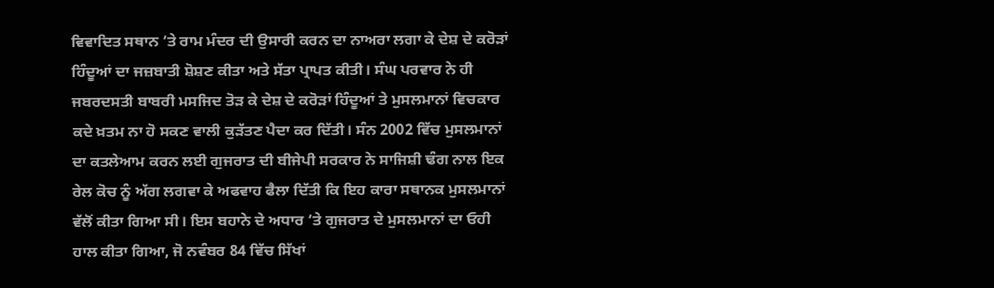ਵਿਵਾਦਿਤ ਸਥਾਨ ’ਤੇ ਰਾਮ ਮੰਦਰ ਦੀ ਉਸਾਰੀ ਕਰਨ ਦਾ ਨਾਅਰਾ ਲਗਾ ਕੇ ਦੇਸ਼ ਦੇ ਕਰੋੜਾਂ ਹਿੰਦੂਆਂ ਦਾ ਜਜ਼ਬਾਤੀ ਸ਼ੋਸ਼ਣ ਕੀਤਾ ਅਤੇ ਸੱਤਾ ਪ੍ਰਾਪਤ ਕੀਤੀ। ਸੰਘ ਪਰਵਾਰ ਨੇ ਹੀ ਜਬਰਦਸਤੀ ਬਾਬਰੀ ਮਸਜਿਦ ਤੋੜ ਕੇ ਦੇਸ਼ ਦੇ ਕਰੋੜਾਂ ਹਿੰਦੂਆਂ ਤੇ ਮੁਸਲਮਾਨਾਂ ਵਿਚਕਾਰ ਕਦੇ ਖ਼ਤਮ ਨਾ ਹੋ ਸਕਣ ਵਾਲੀ ਕੁੜੱਤਣ ਪੈਦਾ ਕਰ ਦਿੱਤੀ। ਸੰਨ 2002 ਵਿੱਚ ਮੁਸਲਮਾਨਾਂ ਦਾ ਕਤਲੇਆਮ ਕਰਨ ਲਈ ਗੁਜਰਾਤ ਦੀ ਬੀਜੇਪੀ ਸਰਕਾਰ ਨੇ ਸਾਜਿਸ਼ੀ ਢੰਗ ਨਾਲ ਇਕ ਰੇਲ ਕੋਚ ਨੂੰ ਅੱਗ ਲਗਵਾ ਕੇ ਅਫਵਾਹ ਫੈਲਾ ਦਿੱਤੀ ਕਿ ਇਹ ਕਾਰਾ ਸਥਾਨਕ ਮੁਸਲਮਾਨਾਂ ਵੱਲੋਂ ਕੀਤਾ ਗਿਆ ਸੀ। ਇਸ ਬਹਾਨੇ ਦੇ ਅਧਾਰ ’ਤੇ ਗੁਜਰਾਤ ਦੇ ਮੁਸਲਮਾਨਾਂ ਦਾ ਓਹੀ ਹਾਲ ਕੀਤਾ ਗਿਆ, ਜੋ ਨਵੰਬਰ 84 ਵਿੱਚ ਸਿੱਖਾਂ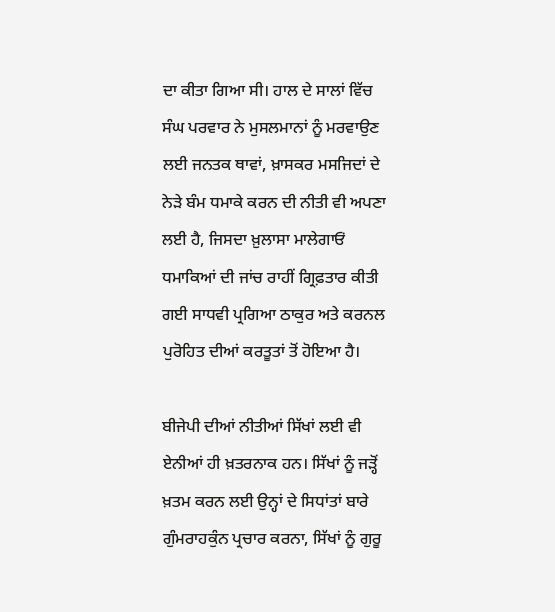ਦਾ ਕੀਤਾ ਗਿਆ ਸੀ। ਹਾਲ ਦੇ ਸਾਲਾਂ ਵਿੱਚ ਸੰਘ ਪਰਵਾਰ ਨੇ ਮੁਸਲਮਾਨਾਂ ਨੂੰ ਮਰਵਾਉਣ ਲਈ ਜਨਤਕ ਥਾਵਾਂ, ਖ਼ਾਸਕਰ ਮਸਜਿਦਾਂ ਦੇ ਨੇੜੇ ਬੰਮ ਧਮਾਕੇ ਕਰਨ ਦੀ ਨੀਤੀ ਵੀ ਅਪਣਾ ਲਈ ਹੈ, ਜਿਸਦਾ ਖ਼ੁਲਾਸਾ ਮਾਲੇਗਾਓਂ ਧਮਾਕਿਆਂ ਦੀ ਜਾਂਚ ਰਾਹੀਂ ਗ੍ਰਿਫ਼ਤਾਰ ਕੀਤੀ ਗਈ ਸਾਧਵੀ ਪ੍ਰਗਿਆ ਠਾਕੁਰ ਅਤੇ ਕਰਨਲ ਪੁਰੋਹਿਤ ਦੀਆਂ ਕਰਤੂਤਾਂ ਤੋਂ ਹੋਇਆ ਹੈ।

ਬੀਜੇਪੀ ਦੀਆਂ ਨੀਤੀਆਂ ਸਿੱਖਾਂ ਲਈ ਵੀ ਏਨੀਆਂ ਹੀ ਖ਼ਤਰਨਾਕ ਹਨ। ਸਿੱਖਾਂ ਨੂੰ ਜੜ੍ਹੋਂ ਖ਼ਤਮ ਕਰਨ ਲਈ ਉਨ੍ਹਾਂ ਦੇ ਸਿਧਾਂਤਾਂ ਬਾਰੇ ਗੁੰਮਰਾਹਕੁੰਨ ਪ੍ਰਚਾਰ ਕਰਨਾ, ਸਿੱਖਾਂ ਨੂੰ ਗੁਰੂ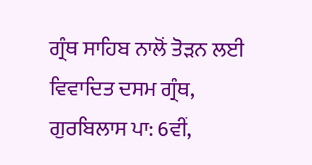ਗ੍ਰੰਥ ਸਾਹਿਬ ਨਾਲੋਂ ਤੋੜਨ ਲਈ ਵਿਵਾਦਿਤ ਦਸਮ ਗ੍ਰੰਥ, ਗੁਰਬਿਲਾਸ ਪਾ: 6ਵੀਂ,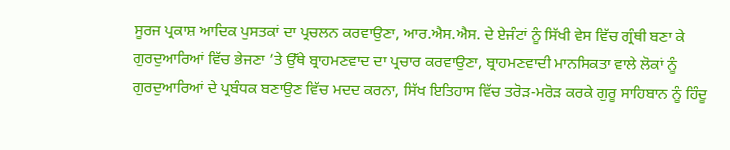ਸੂਰਜ ਪ੍ਰਕਾਸ਼ ਆਦਿਕ ਪੁਸਤਕਾਂ ਦਾ ਪ੍ਰਚਲਨ ਕਰਵਾਉਣਾ, ਆਰ.ਐਸ.ਐਸ. ਦੇ ਏਜੰਟਾਂ ਨੂੰ ਸਿੱਖੀ ਵੇਸ ਵਿੱਚ ਗ੍ਰੰਥੀ ਬਣਾ ਕੇ ਗੁਰਦੁਆਰਿਆਂ ਵਿੱਚ ਭੇਜਣਾ ’ਤੇ ਉੱਥੇ ਬ੍ਰਾਹਮਣਵਾਦ ਦਾ ਪ੍ਰਚਾਰ ਕਰਵਾਉਣਾ, ਬ੍ਰਾਹਮਣਵਾਦੀ ਮਾਨਸਿਕਤਾ ਵਾਲੇ ਲੋਕਾਂ ਨੂੰ ਗੁਰਦੁਆਰਿਆਂ ਦੇ ਪ੍ਰਬੰਧਕ ਬਣਾਉਣ ਵਿੱਚ ਮਦਦ ਕਰਨਾ, ਸਿੱਖ ਇਤਿਹਾਸ ਵਿੱਚ ਤਰੋੜ-ਮਰੋੜ ਕਰਕੇ ਗੁਰੂ ਸਾਹਿਬਾਨ ਨੂੰ ਹਿੰਦੂ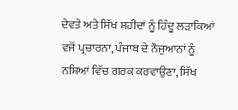ਦੇਵਤੇ ਅਤੇ ਸਿੱਖ ਸ਼ਹੀਦਾਂ ਨੂੰ ਹਿੰਦੂ ਲੜਾਕਿਆਂ ਵਜੋਂ ਪ੍ਰਚਾਰਨਾ, ਪੰਜਾਬ ਦੇ ਨੌਜੁਆਨਾਂ ਨੂੰ ਨਸ਼ਿਆਂ ਵਿੱਚ ਗਰਕ ਕਰਵਾਉਣਾ, ਸਿੱਖ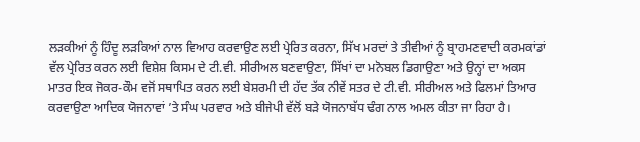ਲੜਕੀਆਂ ਨੂੰ ਹਿੰਦੂ ਲੜਕਿਆਂ ਨਾਲ ਵਿਆਹ ਕਰਵਾਉਣ ਲਈ ਪ੍ਰੇਰਿਤ ਕਰਨਾ, ਸਿੱਖ ਮਰਦਾਂ ਤੇ ਤੀਵੀਆਂ ਨੂੰ ਬ੍ਰਾਹਮਣਵਾਦੀ ਕਰਮਕਾਂਡਾਂ ਵੱਲ ਪ੍ਰੇਰਿਤ ਕਰਨ ਲਈ ਵਿਸ਼ੇਸ਼ ਕਿਸਮ ਦੇ ਟੀ.ਵੀ. ਸੀਰੀਅਲ ਬਣਵਾਉਣਾ, ਸਿੱਖਾਂ ਦਾ ਮਨੋਬਲ ਡਿਗਾਉਣਾ ਅਤੇ ਉਨ੍ਹਾਂ ਦਾ ਅਕਸ ਮਾਤਰ ਇਕ ਜੋਕਰ-ਕੌਮ ਵਜੋਂ ਸਥਾਪਿਤ ਕਰਨ ਲਈ ਬੇਸ਼ਰਮੀ ਦੀ ਹੱਦ ਤੱਕ ਨੀਵੇਂ ਸਤਰ ਦੇ ਟੀ.ਵੀ. ਸੀਰੀਅਲ ਅਤੇ ਫਿਲਮਾਂ ਤਿਆਰ ਕਰਵਾਉਣਾ ਆਦਿਕ ਯੋਜਨਾਵਾਂ ’ਤੇ ਸੰਘ ਪਰਵਾਰ ਅਤੇ ਬੀਜੇਪੀ ਵੱਲੋਂ ਬੜੇ ਯੋਜਨਾਬੱਧ ਢੰਗ ਨਾਲ ਅਮਲ ਕੀਤਾ ਜਾ ਰਿਹਾ ਹੈ।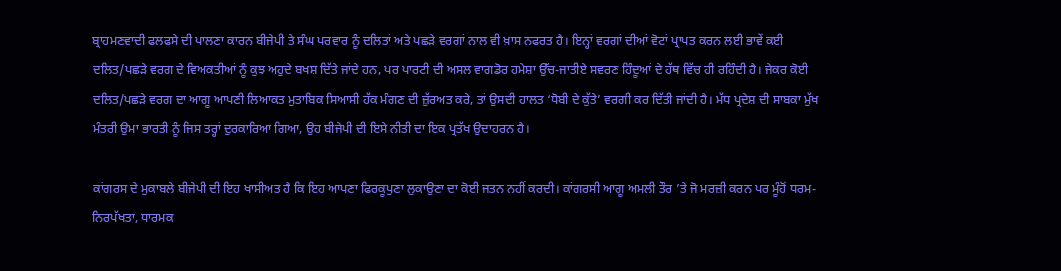ਬ੍ਰਾਹਮਣਵਾਦੀ ਫਲਫਸੇ ਦੀ ਪਾਲਣਾ ਕਾਰਨ ਬੀਜੇਪੀ ਤੇ ਸੰਘ ਪਰਵਾਰ ਨੂੰ ਦਲਿਤਾਂ ਅਤੇ ਪਛੜੇ ਵਰਗਾਂ ਨਾਲ ਵੀ ਖ਼ਾਸ ਨਫਰਤ ਹੈ। ਇਨ੍ਹਾਂ ਵਰਗਾਂ ਦੀਆਂ ਵੋਟਾਂ ਪ੍ਰਾਪਤ ਕਰਨ ਲਈ ਭਾਵੇਂ ਕਈ ਦਲਿਤ/ਪਛੜੇ ਵਰਗ ਦੇ ਵਿਅਕਤੀਆਂ ਨੂੰ ਕੁਝ ਅਹੁਦੇ ਬਖਸ਼ ਦਿੱਤੇ ਜਾਂਦੇ ਹਨ, ਪਰ ਪਾਰਟੀ ਦੀ ਅਸਲ ਵਾਗਡੋਰ ਹਮੇਸ਼ਾ ਉੱਚ-ਜਾਤੀਏ ਸਵਰਣ ਹਿੰਦੂਆਂ ਦੇ ਹੱਥ ਵਿੱਚ ਹੀ ਰਹਿੰਦੀ ਹੈ। ਜੇਕਰ ਕੋਈ ਦਲਿਤ/ਪਛੜੇ ਵਰਗ ਦਾ ਆਗੂ ਆਪਣੀ ਲਿਆਕਤ ਮੁਤਾਬਿਕ ਸਿਆਸੀ ਹੱਕ ਮੰਗਣ ਦੀ ਜ਼ੁੱਰਅਤ ਕਰੇ, ਤਾਂ ਉਸਦੀ ਹਾਲਤ ‘ਧੋਬੀ ਦੇ ਕੁੱਤੇ’ ਵਰਗੀ ਕਰ ਦਿੱਤੀ ਜਾਂਦੀ ਹੈ। ਮੱਧ ਪ੍ਰਦੇਸ਼ ਦੀ ਸਾਬਕਾ ਮੁੱਖ ਮੰਤਰੀ ਉਮਾ ਭਾਰਤੀ ਨੂੰ ਜਿਸ ਤਰ੍ਹਾਂ ਦੁਰਕਾਰਿਆ ਗਿਆ, ਉਹ ਬੀਜੇਪੀ ਦੀ ਇਸੇ ਨੀਤੀ ਦਾ ਇਕ ਪ੍ਰਤੱਖ ਉਦਾਹਰਨ ਹੈ।

ਕਾਂਗਰਸ ਦੇ ਮੁਕਾਬਲੇ ਬੀਜੇਪੀ ਦੀ ਇਹ ਖਾਸੀਅਤ ਹੈ ਕਿ ਇਹ ਆਪਣਾ ਫਿਰਕੂਪੁਣਾ ਲੁਕਾਉਣਾ ਦਾ ਕੋਈ ਜਤਨ ਨਹੀਂ ਕਰਦੀ। ਕਾਂਗਰਸੀ ਆਗੂ ਅਮਲੀ ਤੌਰ ’ਤੇ ਜੋ ਮਰਜ਼ੀ ਕਰਨ ਪਰ ਮੂੰਹੋਂ ਧਰਮ-ਨਿਰਪੱਖਤਾ, ਧਾਰਮਕ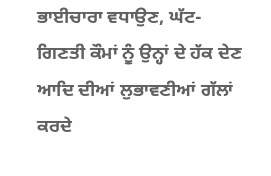ਭਾਈਚਾਰਾ ਵਧਾਉਣ, ਘੱਟ-ਗਿਣਤੀ ਕੌਮਾਂ ਨੂੰ ਉਨ੍ਹਾਂ ਦੇ ਹੱਕ ਦੇਣ ਆਦਿ ਦੀਆਂ ਲੁਭਾਵਣੀਆਂ ਗੱਲਾਂ ਕਰਦੇ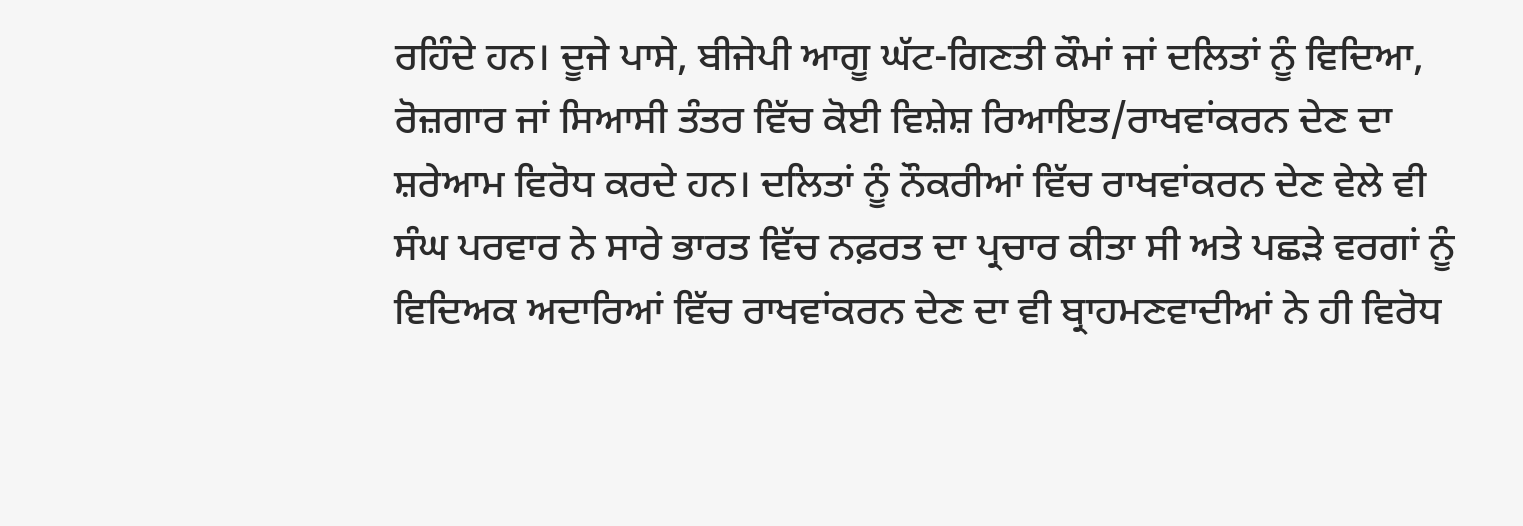ਰਹਿੰਦੇ ਹਨ। ਦੂਜੇ ਪਾਸੇ, ਬੀਜੇਪੀ ਆਗੂ ਘੱਟ-ਗਿਣਤੀ ਕੌਮਾਂ ਜਾਂ ਦਲਿਤਾਂ ਨੂੰ ਵਿਦਿਆ, ਰੋਜ਼ਗਾਰ ਜਾਂ ਸਿਆਸੀ ਤੰਤਰ ਵਿੱਚ ਕੋਈ ਵਿਸ਼ੇਸ਼ ਰਿਆਇਤ/ਰਾਖਵਾਂਕਰਨ ਦੇਣ ਦਾ ਸ਼ਰੇਆਮ ਵਿਰੋਧ ਕਰਦੇ ਹਨ। ਦਲਿਤਾਂ ਨੂੰ ਨੌਕਰੀਆਂ ਵਿੱਚ ਰਾਖਵਾਂਕਰਨ ਦੇਣ ਵੇਲੇ ਵੀ ਸੰਘ ਪਰਵਾਰ ਨੇ ਸਾਰੇ ਭਾਰਤ ਵਿੱਚ ਨਫ਼ਰਤ ਦਾ ਪ੍ਰਚਾਰ ਕੀਤਾ ਸੀ ਅਤੇ ਪਛੜੇ ਵਰਗਾਂ ਨੂੰ ਵਿਦਿਅਕ ਅਦਾਰਿਆਂ ਵਿੱਚ ਰਾਖਵਾਂਕਰਨ ਦੇਣ ਦਾ ਵੀ ਬ੍ਰਾਹਮਣਵਾਦੀਆਂ ਨੇ ਹੀ ਵਿਰੋਧ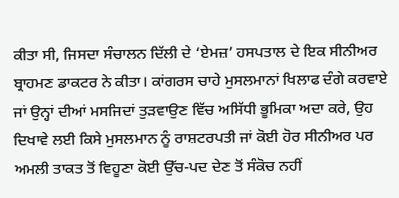ਕੀਤਾ ਸੀ, ਜਿਸਦਾ ਸੰਚਾਲਨ ਦਿੱਲੀ ਦੇ ‘ਏਮਜ਼’ ਹਸਪਤਾਲ ਦੇ ਇਕ ਸੀਨੀਅਰ ਬ੍ਰਾਹਮਣ ਡਾਕਟਰ ਨੇ ਕੀਤਾ। ਕਾਂਗਰਸ ਚਾਹੇ ਮੁਸਲਮਾਨਾਂ ਖਿਲਾਫ ਦੰਗੇ ਕਰਵਾਏ ਜਾਂ ਉਨ੍ਹਾਂ ਦੀਆਂ ਮਸਜਿਦਾਂ ਤੁੜਵਾਉਣ ਵਿੱਚ ਅਸਿੱਧੀ ਭੂਮਿਕਾ ਅਦਾ ਕਰੇ, ਉਹ ਦਿਖਾਵੇ ਲਈ ਕਿਸੇ ਮੁਸਲਮਾਨ ਨੂੰ ਰਾਸ਼ਟਰਪਤੀ ਜਾਂ ਕੋਈ ਹੋਰ ਸੀਨੀਅਰ ਪਰ ਅਮਲੀ ਤਾਕਤ ਤੋਂ ਵਿਹੂਣਾ ਕੋਈ ਉੱਚ-ਪਦ ਦੇਣ ਤੋਂ ਸੰਕੋਚ ਨਹੀਂ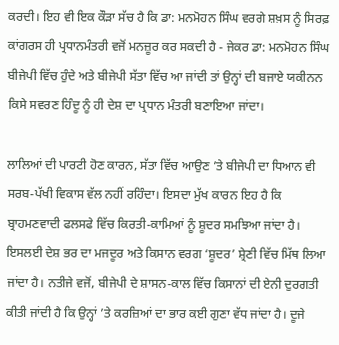ਕਰਦੀ। ਇਹ ਵੀ ਇਕ ਕੌੜਾ ਸੱਚ ਹੈ ਕਿ ਡਾ: ਮਨਮੋਹਨ ਸਿੰਘ ਵਰਗੇ ਸ਼ਖ਼ਸ ਨੂੰ ਸਿਰਫ਼ ਕਾਂਗਰਸ ਹੀ ਪ੍ਰਧਾਨਮੰਤਰੀ ਵਜੋਂ ਮਨਜ਼ੂਰ ਕਰ ਸਕਦੀ ਹੈ - ਜੇਕਰ ਡਾ: ਮਨਮੋਹਨ ਸਿੰਘ ਬੀਜੇਪੀ ਵਿੱਚ ਹੁੰਦੇ ਅਤੇ ਬੀਜੇਪੀ ਸੱਤਾ ਵਿੱਚ ਆ ਜਾਂਦੀ ਤਾਂ ਉਨ੍ਹਾਂ ਦੀ ਬਜਾਏ ਯਕੀਨਨ ਕਿਸੇ ਸਵਰਣ ਹਿੰਦੂ ਨੂੰ ਹੀ ਦੇਸ਼ ਦਾ ਪ੍ਰਧਾਨ ਮੰਤਰੀ ਬਣਾਇਆ ਜਾਂਦਾ।

ਲਾਲਿਆਂ ਦੀ ਪਾਰਟੀ ਹੋਣ ਕਾਰਨ, ਸੱਤਾ ਵਿੱਚ ਆਉਣ ’ਤੇ ਬੀਜੇਪੀ ਦਾ ਧਿਆਨ ਵੀ ਸਰਬ-ਪੱਖੀ ਵਿਕਾਸ ਵੱਲ ਨਹੀਂ ਰਹਿੰਦਾ। ਇਸਦਾ ਮੁੱਖ ਕਾਰਨ ਇਹ ਹੈ ਕਿ ਬ੍ਰਾਹਮਣਵਾਦੀ ਫਲਸਫੇ ਵਿੱਚ ਕਿਰਤੀ-ਕਾਮਿਆਂ ਨੂੰ ਸ਼ੂਦਰ ਸਮਝਿਆ ਜਾਂਦਾ ਹੈ। ਇਸਲਈ ਦੇਸ਼ ਭਰ ਦਾ ਮਜਦੂਰ ਅਤੇ ਕਿਸਾਨ ਵਰਗ ‘ਸ਼ੂਦਰ’ ਸ਼੍ਰੇਣੀ ਵਿੱਚ ਮਿੱਥ ਲਿਆ ਜਾਂਦਾ ਹੈ। ਨਤੀਜੇ ਵਜੋਂ, ਬੀਜੇਪੀ ਦੇ ਸ਼ਾਸਨ-ਕਾਲ ਵਿੱਚ ਕਿਸਾਨਾਂ ਦੀ ਏਨੀ ਦੁਰਗਤੀ ਕੀਤੀ ਜਾਂਦੀ ਹੈ ਕਿ ਉਨ੍ਹਾਂ ’ਤੇ ਕਰਜ਼ਿਆਂ ਦਾ ਭਾਰ ਕਈ ਗੁਣਾ ਵੱਧ ਜਾਂਦਾ ਹੈ। ਦੂਜੇ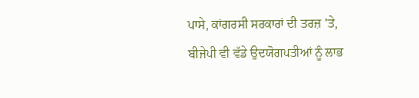ਪਾਸੇ, ਕਾਂਗਰਸੀ ਸਰਕਾਰਾਂ ਦੀ ਤਰਜ਼ ’ਤੇ, ਬੀਜੇਪੀ ਵੀ ਵੱਡੇ ਉਦਯੋਗਪਤੀਆਂ ਨੂੰ ਲਾਭ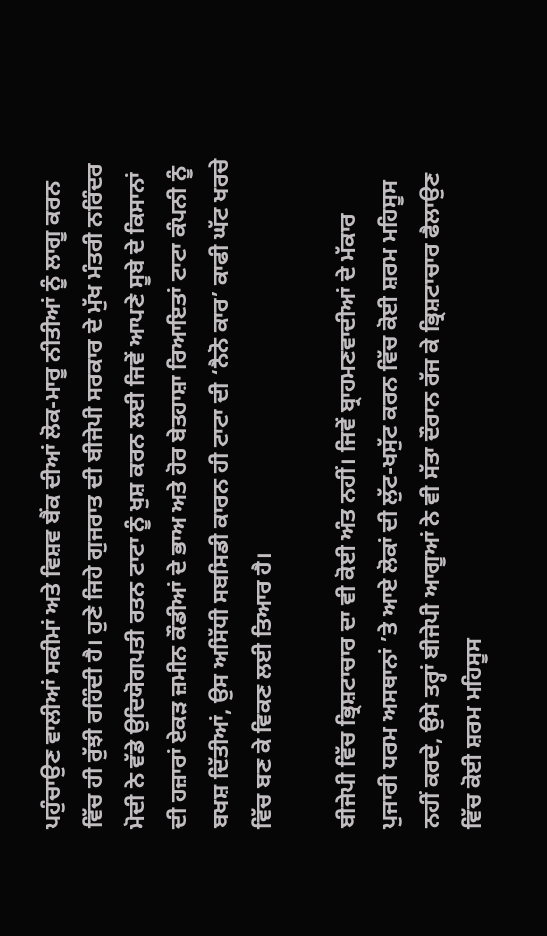ਪਹੁੰਚਾਉਣ ਵਾਲੀਆਂ ਸਕੀਮਾਂ ਅਤੇ ਵਿਸ਼ਵ ਬੈਂਕ ਦੀਆਂ ਲੋਕ-ਮਾਰੂ ਨੀਤੀਆਂ ਨੂੰ ਲਾਗੂ ਕਰਨ ਵਿੱਚ ਹੀ ਰੁੱਝੀ ਰਹਿੰਦੀ ਹੈ। ਹੁਣੇ ਜਿਹੇ ਗੁਜਰਾਤ ਦੀ ਬੀਜੇਪੀ ਸਰਕਾਰ ਦੇ ਮੁੱਖ ਮੰਤਰੀ ਨਰਿੰਦਰ ਮੋਦੀ ਨੇ ਵੱਡੇ ਉਦਿਯੋਗਪਤੀ ਰਤਨ ਟਾਟਾ ਨੂੰ ਖੁਸ਼ ਕਰਨ ਲਈ ਜਿਵੇਂ ਆਪਣੇ ਸੂਬੇ ਦੇ ਕਿਸਾਨਾਂ ਦੀ ਹਜ਼ਾਰਾਂ ਏਕੜ ਜ਼ਮੀਨ ਕੌਡੀਆਂ ਦੇ ਭਾਅ ਅਤੇ ਹੋਰ ਬੇਤਹਾਸ਼ਾ ਰਿਆਇਤਾਂ ਟਾਟਾ ਕੰਪਨੀ ਨੂੰ ਬਖਸ਼ ਦਿੱਤੀਆਂ, ਉਸ ਅਸਿੱਧੀ ਸਬਸਿਡੀ ਕਾਰਨ ਹੀ ਟਾਟਾ ਦੀ ‘ਨੈਨੋ ਕਾਰ’ ਕਾਫੀ ਘੱਟ ਖਰਚੇ ਵਿੱਚ ਬਣ ਕੇ ਵਿਕਣ ਲਈ ਤਿਆਰ ਹੈ।

ਬੀਜੇਪੀ ਵਿੱਚ ਭ੍ਰਿਸ਼ਟਾਚਾਰ ਦਾ ਵੀ ਕੋਈ ਅੰਤ ਨਹੀਂ। ਜਿਵੇਂ ਬ੍ਰਾਹਮਣਵਾਦੀਆਂ ਦੇ ਮੱਕਾਰ ਪੁਜਾਰੀ ਧਰਮ ਅਸਥਾਨਾਂ ’ਤੇ ਆਏ ਲੋਕਾਂ ਦੀ ਲੁੱਟ-ਖਸੁੱਟ ਕਰਨ ਵਿੱਚ ਕੋਈ ਸ਼ਰਮ ਮਹਿਸੂਸ ਨਹੀਂ ਕਰਦੇ, ਉਸੇ ਤਰ੍ਹਾਂ ਬੀਜੇਪੀ ਆਗੂਆਂ ਨੇ ਵੀ ਸੱਤਾ ਦੌਰਾਨ ਰੱਜ ਕੇ ਭ੍ਰਿਸ਼ਟਾਚਾਰ ਫੈਲਾਉਣ ਵਿੱਚ ਕੋਈ ਸ਼ਰਮ ਮਹਿਸੂਸ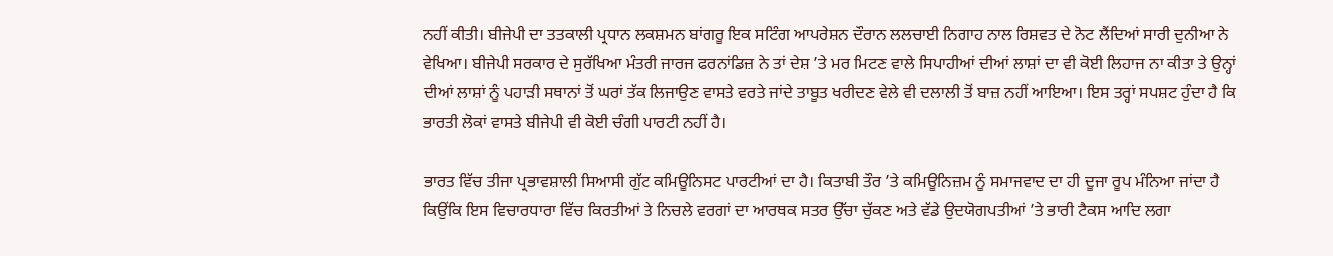ਨਹੀਂ ਕੀਤੀ। ਬੀਜੇਪੀ ਦਾ ਤਤਕਾਲੀ ਪ੍ਰਧਾਨ ਲਕਸ਼ਮਨ ਬਾਂਗਰੂ ਇਕ ਸਟਿੰਗ ਆਪਰੇਸ਼ਨ ਦੌਰਾਨ ਲਲਚਾਈ ਨਿਗਾਹ ਨਾਲ ਰਿਸ਼ਵਤ ਦੇ ਨੋਟ ਲੈਂਦਿਆਂ ਸਾਰੀ ਦੁਨੀਆ ਨੇ ਵੇਖਿਆ। ਬੀਜੇਪੀ ਸਰਕਾਰ ਦੇ ਸੁਰੱਖਿਆ ਮੰਤਰੀ ਜਾਰਜ ਫਰਨਾਂਡਿਜ਼ ਨੇ ਤਾਂ ਦੇਸ਼ ’ਤੇ ਮਰ ਮਿਟਣ ਵਾਲੇ ਸਿਪਾਹੀਆਂ ਦੀਆਂ ਲਾਸ਼ਾਂ ਦਾ ਵੀ ਕੋਈ ਲਿਹਾਜ ਨਾ ਕੀਤਾ ਤੇ ਉਨ੍ਹਾਂ ਦੀਆਂ ਲਾਸ਼ਾਂ ਨੂੰ ਪਹਾੜੀ ਸਥਾਨਾਂ ਤੋਂ ਘਰਾਂ ਤੱਕ ਲਿਜਾਉਣ ਵਾਸਤੇ ਵਰਤੇ ਜਾਂਦੇ ਤਾਬੂਤ ਖਰੀਦਣ ਵੇਲੇ ਵੀ ਦਲਾਲੀ ਤੋਂ ਬਾਜ਼ ਨਹੀਂ ਆਇਆ। ਇਸ ਤਰ੍ਹਾਂ ਸਪਸ਼ਟ ਹੁੰਦਾ ਹੈ ਕਿ ਭਾਰਤੀ ਲੋਕਾਂ ਵਾਸਤੇ ਬੀਜੇਪੀ ਵੀ ਕੋਈ ਚੰਗੀ ਪਾਰਟੀ ਨਹੀਂ ਹੈ।

ਭਾਰਤ ਵਿੱਚ ਤੀਜਾ ਪ੍ਰਭਾਵਸ਼ਾਲੀ ਸਿਆਸੀ ਗੁੱਟ ਕਮਿਊਨਿਸਟ ਪਾਰਟੀਆਂ ਦਾ ਹੈ। ਕਿਤਾਬੀ ਤੌਰ ’ਤੇ ਕਮਿਊਨਿਜ਼ਮ ਨੂੰ ਸਮਾਜਵਾਦ ਦਾ ਹੀ ਦੂਜਾ ਰੂਪ ਮੰਨਿਆ ਜਾਂਦਾ ਹੈ ਕਿਉਂਕਿ ਇਸ ਵਿਚਾਰਧਾਰਾ ਵਿੱਚ ਕਿਰਤੀਆਂ ਤੇ ਨਿਚਲੇ ਵਰਗਾਂ ਦਾ ਆਰਥਕ ਸਤਰ ਉੱਚਾ ਚੁੱਕਣ ਅਤੇ ਵੱਡੇ ਉਦਯੋਗਪਤੀਆਂ ’ਤੇ ਭਾਰੀ ਟੈਕਸ ਆਦਿ ਲਗਾ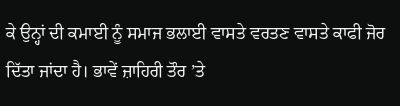ਕੇ ਉਨ੍ਹਾਂ ਦੀ ਕਮਾਈ ਨੂੰ ਸਮਾਜ ਭਲਾਈ ਵਾਸਤੇ ਵਰਤਣ ਵਾਸਤੇ ਕਾਫੀ ਜੋਰ ਦਿੱਤਾ ਜਾਂਦਾ ਹੈ। ਭਾਵੇਂ ਜ਼ਾਹਿਰੀ ਤੌਰ ’ਤੇ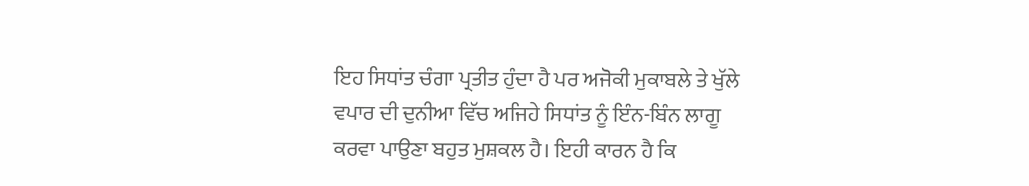ਇਹ ਸਿਧਾਂਤ ਚੰਗਾ ਪ੍ਰਤੀਤ ਹੁੰਦਾ ਹੈ ਪਰ ਅਜੋਕੀ ਮੁਕਾਬਲੇ ਤੇ ਖੁੱਲੇ ਵਪਾਰ ਦੀ ਦੁਨੀਆ ਵਿੱਚ ਅਜਿਹੇ ਸਿਧਾਂਤ ਨੂੰ ਇੰਨ-ਬਿੰਨ ਲਾਗੂ ਕਰਵਾ ਪਾਉਣਾ ਬਹੁਤ ਮੁਸ਼ਕਲ ਹੈ। ਇਹੀ ਕਾਰਨ ਹੈ ਕਿ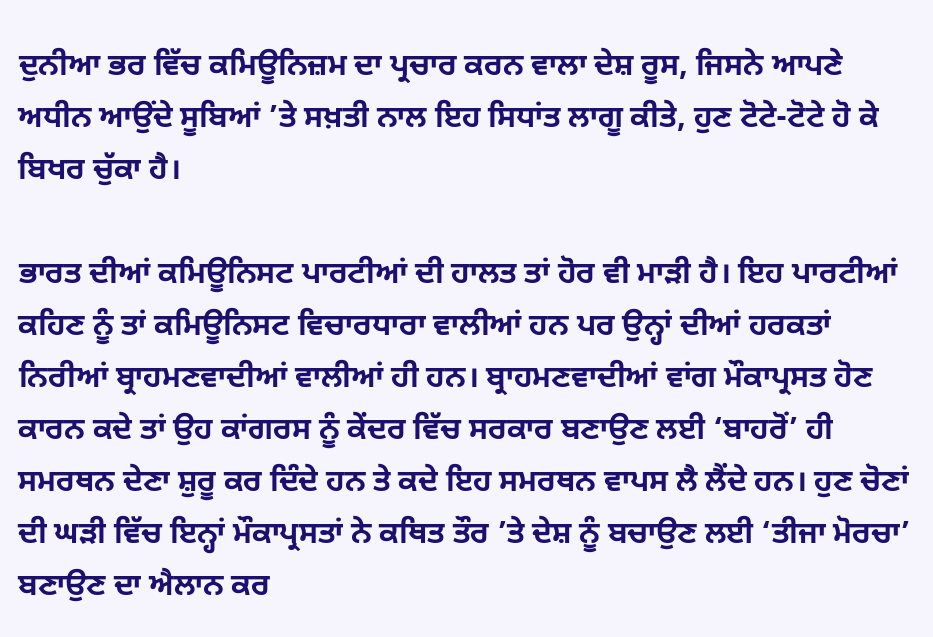ਦੁਨੀਆ ਭਰ ਵਿੱਚ ਕਮਿਊਨਿਜ਼ਮ ਦਾ ਪ੍ਰਚਾਰ ਕਰਨ ਵਾਲਾ ਦੇਸ਼ ਰੂਸ, ਜਿਸਨੇ ਆਪਣੇ ਅਧੀਨ ਆਉਂਦੇ ਸੂਬਿਆਂ ’ਤੇ ਸਖ਼ਤੀ ਨਾਲ ਇਹ ਸਿਧਾਂਤ ਲਾਗੂ ਕੀਤੇ, ਹੁਣ ਟੋਟੇ-ਟੋਟੇ ਹੋ ਕੇ ਬਿਖਰ ਚੁੱਕਾ ਹੈ।

ਭਾਰਤ ਦੀਆਂ ਕਮਿਊਨਿਸਟ ਪਾਰਟੀਆਂ ਦੀ ਹਾਲਤ ਤਾਂ ਹੋਰ ਵੀ ਮਾੜੀ ਹੈ। ਇਹ ਪਾਰਟੀਆਂ ਕਹਿਣ ਨੂੰ ਤਾਂ ਕਮਿਊਨਿਸਟ ਵਿਚਾਰਧਾਰਾ ਵਾਲੀਆਂ ਹਨ ਪਰ ਉਨ੍ਹਾਂ ਦੀਆਂ ਹਰਕਤਾਂ ਨਿਰੀਆਂ ਬ੍ਰਾਹਮਣਵਾਦੀਆਂ ਵਾਲੀਆਂ ਹੀ ਹਨ। ਬ੍ਰਾਹਮਣਵਾਦੀਆਂ ਵਾਂਗ ਮੌਕਾਪ੍ਰਸਤ ਹੋਣ ਕਾਰਨ ਕਦੇ ਤਾਂ ਉਹ ਕਾਂਗਰਸ ਨੂੰ ਕੇਂਦਰ ਵਿੱਚ ਸਰਕਾਰ ਬਣਾਉਣ ਲਈ ‘ਬਾਹਰੋਂ’ ਹੀ ਸਮਰਥਨ ਦੇਣਾ ਸ਼ੁਰੂ ਕਰ ਦਿੰਦੇ ਹਨ ਤੇ ਕਦੇ ਇਹ ਸਮਰਥਨ ਵਾਪਸ ਲੈ ਲੈਂਦੇ ਹਨ। ਹੁਣ ਚੋਣਾਂ ਦੀ ਘੜੀ ਵਿੱਚ ਇਨ੍ਹਾਂ ਮੌਕਾਪ੍ਰਸਤਾਂ ਨੇ ਕਥਿਤ ਤੌਰ ’ਤੇ ਦੇਸ਼ ਨੂੰ ਬਚਾਉਣ ਲਈ ‘ਤੀਜਾ ਮੋਰਚਾ’ ਬਣਾਉਣ ਦਾ ਐਲਾਨ ਕਰ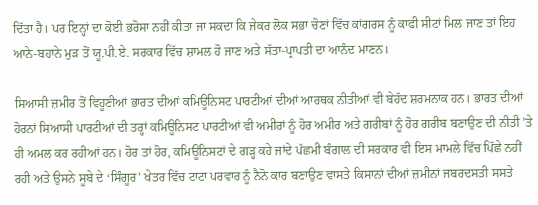ਦਿੱਤਾ ਹੈ। ਪਰ ਇਨ੍ਹਾਂ ਦਾ ਕੋਈ ਭਰੋਸਾ ਨਹੀਂ ਕੀਤਾ ਜਾ ਸਕਦਾ ਕਿ ਜੇਕਰ ਲੋਕ ਸਭਾ ਚੋਣਾਂ ਵਿੱਚ ਕਾਂਗਰਸ ਨੂੰ ਕਾਫੀ ਸੀਟਾਂ ਮਿਲ ਜਾਣ ਤਾਂ ਇਹ ਆਨੇ-ਬਹਾਨੇ ਮੁੜ ਤੋਂ ਯੂ.ਪੀ.ਏ. ਸਰਕਾਰ ਵਿੱਚ ਸ਼ਾਮਲ ਹੋ ਜਾਣ ਅਤੇ ਸੱਤਾ-ਪ੍ਰਾਪਤੀ ਦਾ ਆਨੰਦ ਮਾਣਨ।

ਸਿਆਸੀ ਜ਼ਮੀਰ ਤੋਂ ਵਿਹੂਣੀਆਂ ਭਾਰਤ ਦੀਆਂ ਕਮਿਊਨਿਸਟ ਪਾਰਟੀਆਂ ਦੀਆਂ ਆਰਥਕ ਨੀਤੀਆਂ ਵੀ ਬੇਹੱਦ ਸ਼ਰਮਨਾਕ ਹਨ। ਭਾਰਤ ਦੀਆਂ ਹੋਰਨਾਂ ਸਿਆਸੀ ਪਾਰਟੀਆਂ ਦੀ ਤਰ੍ਹਾਂ ਕਮਿਊਨਿਸਟ ਪਾਰਟੀਆਂ ਵੀ ਅਮੀਰਾਂ ਨੂੰ ਹੋਰ ਅਮੀਰ ਅਤੇ ਗਰੀਬਾਂ ਨੂੰ ਹੋਰ ਗਰੀਬ ਬਣਾਉਣ ਦੀ ਨੀਤੀ ’ਤੇ ਹੀ ਅਮਲ ਕਰ ਰਹੀਆਂ ਹਨ। ਹੋਰ ਤਾਂ ਹੋਰ, ਕਮਿਊਨਿਸਟਾਂ ਦੇ ਗੜ੍ਹ ਕਹੇ ਜਾਂਦੇ ਪੱਛਮੀ ਬੰਗਾਲ ਦੀ ਸਰਕਾਰ ਵੀ ਇਸ ਮਾਮਲੇ ਵਿੱਚ ਪਿੱਛੇ ਨਹੀਂ ਰਹੀ ਅਤੇ ਉਸਨੇ ਸੂਬੇ ਦੇ ‘ਸਿੰਗੂਰ’ ਖੇਤਰ ਵਿੱਚ ਟਾਟਾ ਪਰਵਾਰ ਨੂੰ ਨੈਨੋ ਕਾਰ ਬਣਾਉਣ ਵਾਸਤੇ ਕਿਸਾਨਾਂ ਦੀਆਂ ਜ਼ਮੀਨਾਂ ਜਬਰਦਸਤੀ ਸਸਤੇ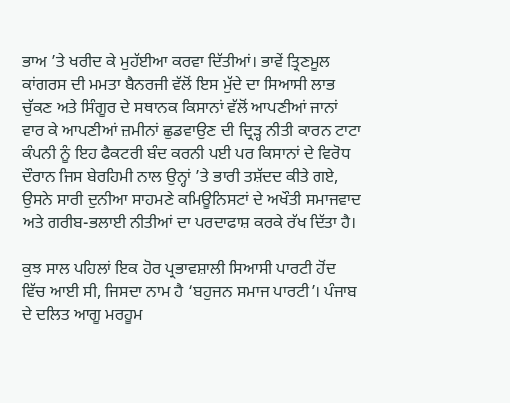ਭਾਅ ’ਤੇ ਖਰੀਦ ਕੇ ਮੁਹੱਈਆ ਕਰਵਾ ਦਿੱਤੀਆਂ। ਭਾਵੇਂ ਤ੍ਰਿਣਮੂਲ ਕਾਂਗਰਸ ਦੀ ਮਮਤਾ ਬੈਨਰਜੀ ਵੱਲੋਂ ਇਸ ਮੁੱਦੇ ਦਾ ਸਿਆਸੀ ਲਾਭ ਚੁੱਕਣ ਅਤੇ ਸਿੰਗੂਰ ਦੇ ਸਥਾਨਕ ਕਿਸਾਨਾਂ ਵੱਲੋਂ ਆਪਣੀਆਂ ਜਾਨਾਂ ਵਾਰ ਕੇ ਆਪਣੀਆਂ ਜ਼ਮੀਨਾਂ ਛੁਡਵਾਉਣ ਦੀ ਦ੍ਰਿੜ੍ਹ ਨੀਤੀ ਕਾਰਨ ਟਾਟਾ ਕੰਪਨੀ ਨੂੰ ਇਹ ਫੈਕਟਰੀ ਬੰਦ ਕਰਨੀ ਪਈ ਪਰ ਕਿਸਾਨਾਂ ਦੇ ਵਿਰੋਧ ਦੌਰਾਨ ਜਿਸ ਬੇਰਹਿਮੀ ਨਾਲ ਉਨ੍ਹਾਂ ’ਤੇ ਭਾਰੀ ਤਸ਼ੱਦਦ ਕੀਤੇ ਗਏ, ਉਸਨੇ ਸਾਰੀ ਦੁਨੀਆ ਸਾਹਮਣੇ ਕਮਿਊਨਿਸਟਾਂ ਦੇ ਅਖੌਤੀ ਸਮਾਜਵਾਦ ਅਤੇ ਗਰੀਬ-ਭਲਾਈ ਨੀਤੀਆਂ ਦਾ ਪਰਦਾਫਾਸ਼ ਕਰਕੇ ਰੱਖ ਦਿੱਤਾ ਹੈ।

ਕੁਝ ਸਾਲ ਪਹਿਲਾਂ ਇਕ ਹੋਰ ਪ੍ਰਭਾਵਸ਼ਾਲੀ ਸਿਆਸੀ ਪਾਰਟੀ ਹੋਂਦ ਵਿੱਚ ਆਈ ਸੀ, ਜਿਸਦਾ ਨਾਮ ਹੈ ‘ਬਹੁਜਨ ਸਮਾਜ ਪਾਰਟੀ’। ਪੰਜਾਬ ਦੇ ਦਲਿਤ ਆਗੂ ਮਰਹੂਮ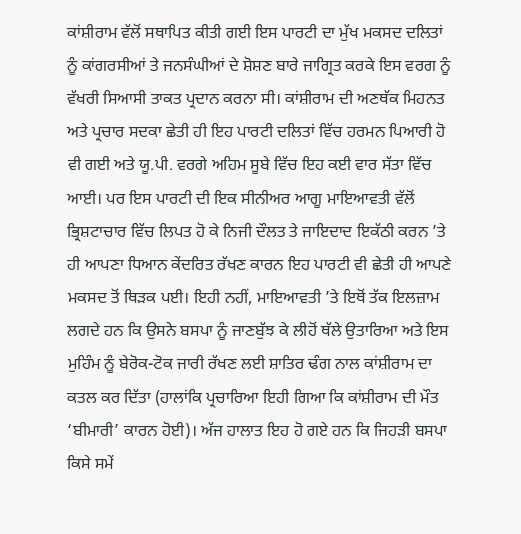ਕਾਂਸ਼ੀਰਾਮ ਵੱਲੋਂ ਸਥਾਪਿਤ ਕੀਤੀ ਗਈ ਇਸ ਪਾਰਟੀ ਦਾ ਮੁੱਖ ਮਕਸਦ ਦਲਿਤਾਂ ਨੂੰ ਕਾਂਗਰਸੀਆਂ ਤੇ ਜਨਸੰਘੀਆਂ ਦੇ ਸ਼ੋਸ਼ਣ ਬਾਰੇ ਜਾਗ੍ਰਿਤ ਕਰਕੇ ਇਸ ਵਰਗ ਨੂੰ ਵੱਖਰੀ ਸਿਆਸੀ ਤਾਕਤ ਪ੍ਰਦਾਨ ਕਰਨਾ ਸੀ। ਕਾਂਸ਼ੀਰਾਮ ਦੀ ਅਣਥੱਕ ਮਿਹਨਤ ਅਤੇ ਪ੍ਰਚਾਰ ਸਦਕਾ ਛੇਤੀ ਹੀ ਇਹ ਪਾਰਟੀ ਦਲਿਤਾਂ ਵਿੱਚ ਹਰਮਨ ਪਿਆਰੀ ਹੋ ਵੀ ਗਈ ਅਤੇ ਯੂ.ਪੀ. ਵਰਗੇ ਅਹਿਮ ਸੂਬੇ ਵਿੱਚ ਇਹ ਕਈ ਵਾਰ ਸੱਤਾ ਵਿੱਚ ਆਈ। ਪਰ ਇਸ ਪਾਰਟੀ ਦੀ ਇਕ ਸੀਨੀਅਰ ਆਗੂ ਮਾਇਆਵਤੀ ਵੱਲੋਂ ਭ੍ਰਿਸ਼ਟਾਚਾਰ ਵਿੱਚ ਲਿਪਤ ਹੋ ਕੇ ਨਿਜੀ ਦੌਲਤ ਤੇ ਜਾਇਦਾਦ ਇਕੱਠੀ ਕਰਨ ’ਤੇ ਹੀ ਆਪਣਾ ਧਿਆਨ ਕੇਂਦਰਿਤ ਰੱਖਣ ਕਾਰਨ ਇਹ ਪਾਰਟੀ ਵੀ ਛੇਤੀ ਹੀ ਆਪਣੇ ਮਕਸਦ ਤੋਂ ਥਿੜਕ ਪਈ। ਇਹੀ ਨਹੀਂ, ਮਾਇਆਵਤੀ ’ਤੇ ਇਥੋਂ ਤੱਕ ਇਲਜ਼ਾਮ ਲਗਦੇ ਹਨ ਕਿ ਉਸਨੇ ਬਸਪਾ ਨੂੰ ਜਾਣਬੁੱਝ ਕੇ ਲੀਹੋਂ ਥੱਲੇ ਉਤਾਰਿਆ ਅਤੇ ਇਸ ਮੁਹਿੰਮ ਨੂੰ ਬੇਰੋਕ-ਟੋਕ ਜਾਰੀ ਰੱਖਣ ਲਈ ਸ਼ਾਤਿਰ ਢੰਗ ਨਾਲ ਕਾਂਸ਼ੀਰਾਮ ਦਾ ਕਤਲ ਕਰ ਦਿੱਤਾ (ਹਾਲਾਂਕਿ ਪ੍ਰਚਾਰਿਆ ਇਹੀ ਗਿਆ ਕਿ ਕਾਂਸ਼ੀਰਾਮ ਦੀ ਮੌਤ ‘ਬੀਮਾਰੀ’ ਕਾਰਨ ਹੋਈ)। ਅੱਜ ਹਾਲਾਤ ਇਹ ਹੋ ਗਏ ਹਨ ਕਿ ਜਿਹੜੀ ਬਸਪਾ ਕਿਸੇ ਸਮੇਂ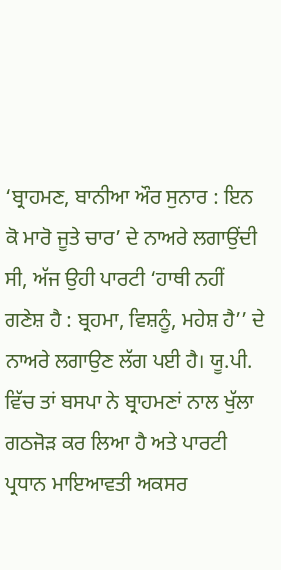‘ਬ੍ਰਾਹਮਣ, ਬਾਨੀਆ ਔਰ ਸੁਨਾਰ : ਇਨ ਕੋ ਮਾਰੋ ਜੂਤੇ ਚਾਰ’ ਦੇ ਨਾਅਰੇ ਲਗਾਉਂਦੀ ਸੀ, ਅੱਜ ਉਹੀ ਪਾਰਟੀ ‘ਹਾਥੀ ਨਹੀਂ ਗਣੇਸ਼ ਹੈ : ਬ੍ਰਹਮਾ, ਵਿਸ਼ਨੂੰ, ਮਹੇਸ਼ ਹੈ’’ ਦੇ ਨਾਅਰੇ ਲਗਾਉਣ ਲੱਗ ਪਈ ਹੈ। ਯੂ.ਪੀ. ਵਿੱਚ ਤਾਂ ਬਸਪਾ ਨੇ ਬ੍ਰਾਹਮਣਾਂ ਨਾਲ ਖੁੱਲਾ ਗਠਜੋੜ ਕਰ ਲਿਆ ਹੈ ਅਤੇ ਪਾਰਟੀ ਪ੍ਰਧਾਨ ਮਾਇਆਵਤੀ ਅਕਸਰ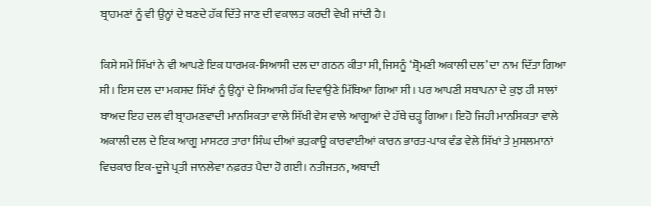ਬ੍ਰਾਹਮਣਾਂ ਨੂੰ ਵੀ ਉਨ੍ਹਾਂ ਦੇ ਬਣਦੇ ਹੱਕ ਦਿੱਤੇ ਜਾਣ ਦੀ ਵਕਾਲਤ ਕਰਦੀ ਵੇਖੀ ਜਾਂਦੀ ਹੈ।

ਕਿਸੇ ਸਮੇਂ ਸਿੱਖਾਂ ਨੇ ਵੀ ਆਪਣੇ ਇਕ ਧਾਰਮਕ-ਸਿਆਸੀ ਦਲ ਦਾ ਗਠਨ ਕੀਤਾ ਸੀ, ਜਿਸਨੂੰ ‘ਸ਼੍ਰੋਮਣੀ ਅਕਾਲੀ ਦਲ’ ਦਾ ਨਾਮ ਦਿੱਤਾ ਗਿਆ ਸੀ। ਇਸ ਦਲ ਦਾ ਮਕਸਦ ਸਿੱਖਾਂ ਨੂੰ ਉਨ੍ਹਾਂ ਦੇ ਸਿਆਸੀ ਹੱਕ ਦਿਵਾਉਣੇ ਮਿੱਥਿਆ ਗਿਆ ਸੀ। ਪਰ ਆਪਣੀ ਸਥਾਪਨਾ ਦੇ ਕੁਝ ਹੀ ਸਾਲਾਂ ਬਾਅਦ ਇਹ ਦਲ ਵੀ ਬ੍ਰਾਹਮਣਵਾਦੀ ਮਾਨਸਿਕਤਾ ਵਾਲੇ ਸਿੱਖੀ ਵੇਸ ਵਾਲੇ ਆਗੂਆਂ ਦੇ ਹੱਥੇ ਚੜ੍ਹ ਗਿਆ। ਇਹੋ ਜਿਹੀ ਮਾਨਸਿਕਤਾ ਵਾਲੇ ਅਕਾਲੀ ਦਲ ਦੇ ਇਕ ਆਗੂ ਮਾਸਟਰ ਤਾਰਾ ਸਿੰਘ ਦੀਆਂ ਭੜਕਾਊ ਕਾਰਵਾਈਆਂ ਕਾਰਨ ਭਾਰਤ-ਪਾਕ ਵੰਡ ਵੇਲੇ ਸਿੱਖਾਂ ਤੇ ਮੁਸਲਮਾਨਾਂ ਵਿਚਕਾਰ ਇਕ-ਦੂਜੇ ਪ੍ਰਤੀ ਜਾਨਲੇਵਾ ਨਫ਼ਰਤ ਪੈਦਾ ਹੋ ਗਈ। ਨਤੀਜਤਨ, ਅਬਾਦੀ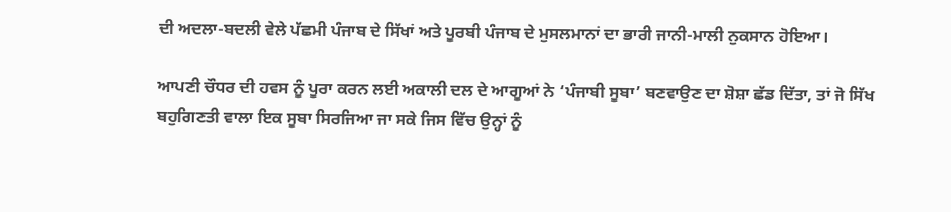ਦੀ ਅਦਲਾ-ਬਦਲੀ ਵੇਲੇ ਪੱਛਮੀ ਪੰਜਾਬ ਦੇ ਸਿੱਖਾਂ ਅਤੇ ਪੂਰਬੀ ਪੰਜਾਬ ਦੇ ਮੁਸਲਮਾਨਾਂ ਦਾ ਭਾਰੀ ਜਾਨੀ-ਮਾਲੀ ਨੁਕਸਾਨ ਹੋਇਆ।

ਆਪਣੀ ਚੌਧਰ ਦੀ ਹਵਸ ਨੂੰ ਪੂਰਾ ਕਰਨ ਲਈ ਅਕਾਲੀ ਦਲ ਦੇ ਆਗੂਆਂ ਨੇ ‘ਪੰਜਾਬੀ ਸੂਬਾ’ ਬਣਵਾਉਣ ਦਾ ਸ਼ੋਸ਼ਾ ਛੱਡ ਦਿੱਤਾ, ਤਾਂ ਜੋ ਸਿੱਖ ਬਹੁਗਿਣਤੀ ਵਾਲਾ ਇਕ ਸੂਬਾ ਸਿਰਜਿਆ ਜਾ ਸਕੇ ਜਿਸ ਵਿੱਚ ਉਨ੍ਹਾਂ ਨੂੰ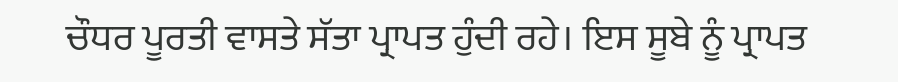ਚੌਧਰ ਪੂਰਤੀ ਵਾਸਤੇ ਸੱਤਾ ਪ੍ਰਾਪਤ ਹੁੰਦੀ ਰਹੇ। ਇਸ ਸੂਬੇ ਨੂੰ ਪ੍ਰਾਪਤ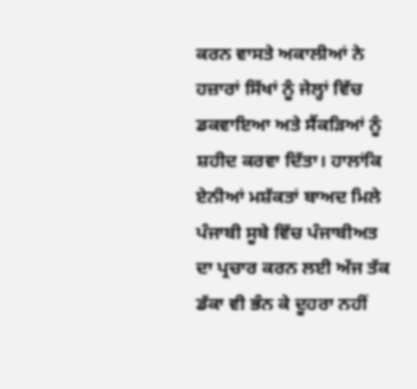ਕਰਨ ਵਾਸਤੇ ਅਕਾਲੀਆਂ ਨੇ ਹਜ਼ਾਰਾਂ ਸਿੱਖਾਂ ਨੂੰ ਜੇਲ੍ਹਾਂ ਵਿੱਚ ਡਕਵਾਇਆ ਅਤੇ ਸੈਂਕੜਿਆਂ ਨੂੰ ਸ਼ਹੀਦ ਕਰਵਾ ਦਿੱਤਾ। ਹਾਲਾਂਕਿ ਏਨੀਆਂ ਮਸ਼ੱਕਤਾਂ ਬਾਅਦ ਮਿਲੇ ਪੰਜਾਬੀ ਸੂਬੇ ਵਿੱਚ ਪੰਜਾਬੀਅਤ ਦਾ ਪ੍ਰਚਾਰ ਕਰਨ ਲਈ ਅੱਜ ਤੱਕ ਡੱਕਾ ਵੀ ਭੰਨ ਕੇ ਦੂਹਰਾ ਨਹੀਂ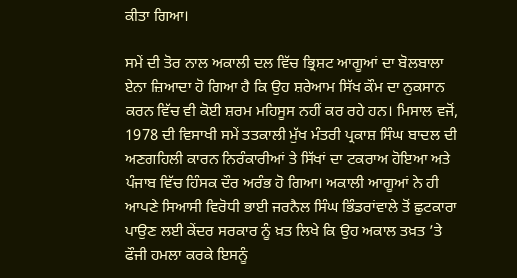ਕੀਤਾ ਗਿਆ।

ਸਮੇਂ ਦੀ ਤੋਰ ਨਾਲ ਅਕਾਲੀ ਦਲ ਵਿੱਚ ਭ੍ਰਿਸ਼ਟ ਆਗੂਆਂ ਦਾ ਬੋਲਬਾਲਾ ਏਨਾ ਜ਼ਿਆਦਾ ਹੋ ਗਿਆ ਹੈ ਕਿ ਉਹ ਸ਼ਰੇਆਮ ਸਿੱਖ ਕੌਮ ਦਾ ਨੁਕਸਾਨ ਕਰਨ ਵਿੱਚ ਵੀ ਕੋਈ ਸ਼ਰਮ ਮਹਿਸੂਸ ਨਹੀਂ ਕਰ ਰਹੇ ਹਨ। ਮਿਸਾਲ ਵਜੋਂ, 1978 ਦੀ ਵਿਸਾਖੀ ਸਮੇਂ ਤਤਕਾਲੀ ਮੁੱਖ ਮੰਤਰੀ ਪ੍ਰਕਾਸ਼ ਸਿੰਘ ਬਾਦਲ ਦੀ ਅਣਗਹਿਲੀ ਕਾਰਨ ਨਿਰੰਕਾਰੀਆਂ ਤੇ ਸਿੱਖਾਂ ਦਾ ਟਕਰਾਅ ਹੋਇਆ ਅਤੇ ਪੰਜਾਬ ਵਿੱਚ ਹਿੰਸਕ ਦੌਰ ਅਰੰਭ ਹੋ ਗਿਆ। ਅਕਾਲੀ ਆਗੂਆਂ ਨੇ ਹੀ ਆਪਣੇ ਸਿਆਸੀ ਵਿਰੋਧੀ ਭਾਈ ਜਰਨੈਲ ਸਿੰਘ ਭਿੰਡਰਾਂਵਾਲੇ ਤੋਂ ਛੁਟਕਾਰਾ ਪਾਉਣ ਲਈ ਕੇਂਦਰ ਸਰਕਾਰ ਨੂੰ ਖ਼ਤ ਲਿਖੇ ਕਿ ਉਹ ਅਕਾਲ ਤਖ਼ਤ ’ਤੇ ਫੌਜੀ ਹਮਲਾ ਕਰਕੇ ਇਸਨੂੰ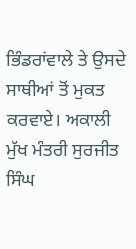ਭਿੰਡਰਾਂਵਾਲੇ ਤੇ ਉਸਦੇ ਸਾਥੀਆਂ ਤੋਂ ਮੁਕਤ ਕਰਵਾਏ। ਅਕਾਲੀ ਮੁੱਖ ਮੰਤਰੀ ਸੁਰਜੀਤ ਸਿੰਘ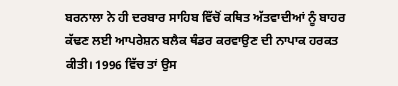ਬਰਨਾਲਾ ਨੇ ਹੀ ਦਰਬਾਰ ਸਾਹਿਬ ਵਿੱਚੋਂ ਕਥਿਤ ਅੱਤਵਾਦੀਆਂ ਨੂੰ ਬਾਹਰ ਕੱਢਣ ਲਈ ਆਪਰੇਸ਼ਨ ਬਲੈਕ ਥੰਡਰ ਕਰਵਾਉਣ ਦੀ ਨਾਪਾਕ ਹਰਕਤ ਕੀਤੀ। 1996 ਵਿੱਚ ਤਾਂ ਉਸ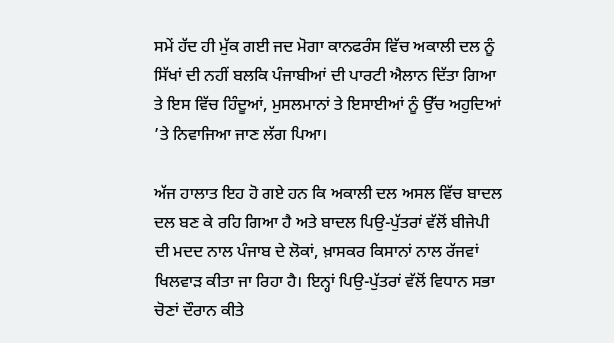ਸਮੇਂ ਹੱਦ ਹੀ ਮੁੱਕ ਗਈ ਜਦ ਮੋਗਾ ਕਾਨਫਰੰਸ ਵਿੱਚ ਅਕਾਲੀ ਦਲ ਨੂੰ ਸਿੱਖਾਂ ਦੀ ਨਹੀਂ ਬਲਕਿ ਪੰਜਾਬੀਆਂ ਦੀ ਪਾਰਟੀ ਐਲਾਨ ਦਿੱਤਾ ਗਿਆ ਤੇ ਇਸ ਵਿੱਚ ਹਿੰਦੂਆਂ, ਮੁਸਲਮਾਨਾਂ ਤੇ ਇਸਾਈਆਂ ਨੂੰ ਉੱਚ ਅਹੁਦਿਆਂ ’ਤੇ ਨਿਵਾਜਿਆ ਜਾਣ ਲੱਗ ਪਿਆ।

ਅੱਜ ਹਾਲਾਤ ਇਹ ਹੋ ਗਏ ਹਨ ਕਿ ਅਕਾਲੀ ਦਲ ਅਸਲ ਵਿੱਚ ਬਾਦਲ ਦਲ ਬਣ ਕੇ ਰਹਿ ਗਿਆ ਹੈ ਅਤੇ ਬਾਦਲ ਪਿਉ-ਪੁੱਤਰਾਂ ਵੱਲੋਂ ਬੀਜੇਪੀ ਦੀ ਮਦਦ ਨਾਲ ਪੰਜਾਬ ਦੇ ਲੋਕਾਂ, ਖ਼ਾਸਕਰ ਕਿਸਾਨਾਂ ਨਾਲ ਰੱਜਵਾਂ ਖਿਲਵਾੜ ਕੀਤਾ ਜਾ ਰਿਹਾ ਹੈ। ਇਨ੍ਹਾਂ ਪਿਉ-ਪੁੱਤਰਾਂ ਵੱਲੋਂ ਵਿਧਾਨ ਸਭਾ ਚੋਣਾਂ ਦੌਰਾਨ ਕੀਤੇ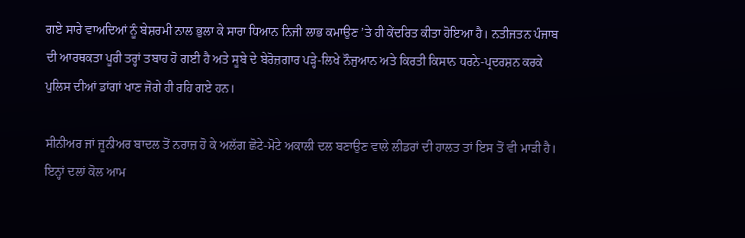ਗਏ ਸਾਰੇ ਵਾਅਦਿਆਂ ਨੂੰ ਬੇਸ਼ਰਮੀ ਨਾਲ ਭੁਲਾ ਕੇ ਸਾਰਾ ਧਿਆਨ ਨਿਜੀ ਲਾਭ ਕਮਾਉਣ ’ਤੇ ਹੀ ਕੇਂਦਰਿਤ ਕੀਤਾ ਹੋਇਆ ਹੈ। ਨਤੀਜਤਨ ਪੰਜਾਬ ਦੀ ਆਰਥਕਤਾ ਪੂਰੀ ਤਰ੍ਹਾਂ ਤਬਾਹ ਹੋ ਗਈ ਹੈ ਅਤੇ ਸੂਬੇ ਦੇ ਬੇਰੋਜ਼ਗਾਰ ਪੜ੍ਹੇ-ਲਿਖੇ ਨੌਜੁਆਨ ਅਤੇ ਕਿਰਤੀ ਕਿਸਾਨ ਧਰਨੇ-ਪ੍ਰਦਰਸ਼ਨ ਕਰਕੇ ਪੁਲਿਸ ਦੀਆਂ ਡਾਂਗਾਂ ਖਾਣ ਜੋਗੇ ਹੀ ਰਹਿ ਗਏ ਹਨ।

ਸੀਨੀਅਰ ਜਾਂ ਜੂਨੀਅਰ ਬਾਦਲ ਤੋਂ ਨਰਾਜ਼ ਹੋ ਕੇ ਅਲੱਗ ਛੋਟੇ-ਮੋਟੇ ਅਕਾਲੀ ਦਲ ਬਣਾਉਣ ਵਾਲੇ ਲੀਡਰਾਂ ਦੀ ਹਾਲਤ ਤਾਂ ਇਸ ਤੋਂ ਵੀ ਮਾੜੀ ਹੈ। ਇਨ੍ਹਾਂ ਦਲਾਂ ਕੋਲ ਆਮ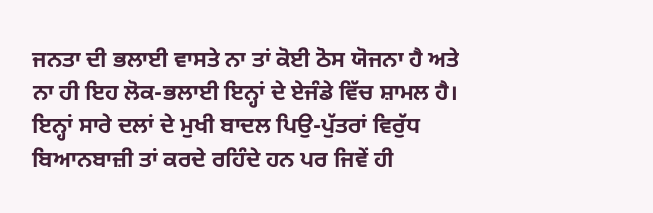ਜਨਤਾ ਦੀ ਭਲਾਈ ਵਾਸਤੇ ਨਾ ਤਾਂ ਕੋਈ ਠੋਸ ਯੋਜਨਾ ਹੈ ਅਤੇ ਨਾ ਹੀ ਇਹ ਲੋਕ-ਭਲਾਈ ਇਨ੍ਹਾਂ ਦੇ ਏਜੰਡੇ ਵਿੱਚ ਸ਼ਾਮਲ ਹੈ। ਇਨ੍ਹਾਂ ਸਾਰੇ ਦਲਾਂ ਦੇ ਮੁਖੀ ਬਾਦਲ ਪਿਉ-ਪੁੱਤਰਾਂ ਵਿਰੁੱਧ ਬਿਆਨਬਾਜ਼ੀ ਤਾਂ ਕਰਦੇ ਰਹਿੰਦੇ ਹਨ ਪਰ ਜਿਵੇਂ ਹੀ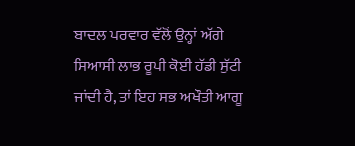ਬਾਦਲ ਪਰਵਾਰ ਵੱਲੋਂ ਉਨ੍ਹਾਂ ਅੱਗੇ ਸਿਆਸੀ ਲਾਭ ਰੂਪੀ ਕੋਈ ਹੱਡੀ ਸੁੱਟੀ ਜਾਂਦੀ ਹੈ, ਤਾਂ ਇਹ ਸਭ ਅਖੌਤੀ ਆਗੂ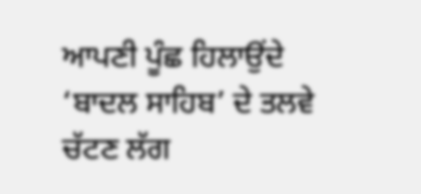ਆਪਣੀ ਪੂੰਛ ਹਿਲਾਉਂਦੇ ‘ਬਾਦਲ ਸਾਹਿਬ’ ਦੇ ਤਲਵੇ ਚੱਟਣ ਲੱਗ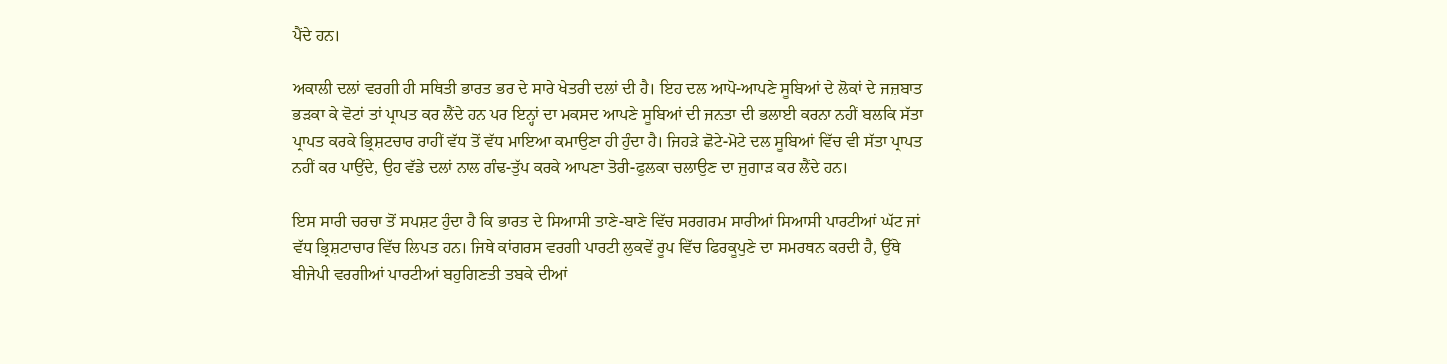ਪੈਂਦੇ ਹਨ।

ਅਕਾਲੀ ਦਲਾਂ ਵਰਗੀ ਹੀ ਸਥਿਤੀ ਭਾਰਤ ਭਰ ਦੇ ਸਾਰੇ ਖੇਤਰੀ ਦਲਾਂ ਦੀ ਹੈ। ਇਹ ਦਲ ਆਪੋ-ਆਪਣੇ ਸੂਬਿਆਂ ਦੇ ਲੋਕਾਂ ਦੇ ਜਜ਼ਬਾਤ ਭੜਕਾ ਕੇ ਵੋਟਾਂ ਤਾਂ ਪ੍ਰਾਪਤ ਕਰ ਲੈਂਦੇ ਹਨ ਪਰ ਇਨ੍ਹਾਂ ਦਾ ਮਕਸਦ ਆਪਣੇ ਸੂਬਿਆਂ ਦੀ ਜਨਤਾ ਦੀ ਭਲਾਈ ਕਰਨਾ ਨਹੀਂ ਬਲਕਿ ਸੱਤਾ ਪ੍ਰਾਪਤ ਕਰਕੇ ਭ੍ਰਿਸ਼ਟਚਾਰ ਰਾਹੀਂ ਵੱਧ ਤੋਂ ਵੱਧ ਮਾਇਆ ਕਮਾਉਣਾ ਹੀ ਹੁੰਦਾ ਹੈ। ਜਿਹੜੇ ਛੋਟੇ-ਮੋਟੇ ਦਲ ਸੂਬਿਆਂ ਵਿੱਚ ਵੀ ਸੱਤਾ ਪ੍ਰਾਪਤ ਨਹੀਂ ਕਰ ਪਾਉਂਦੇ, ਉਹ ਵੱਡੇ ਦਲਾਂ ਨਾਲ ਗੰਢ-ਤੁੱਪ ਕਰਕੇ ਆਪਣਾ ਤੋਰੀ-ਫੁਲਕਾ ਚਲਾਉਣ ਦਾ ਜੁਗਾੜ ਕਰ ਲੈਂਦੇ ਹਨ।

ਇਸ ਸਾਰੀ ਚਰਚਾ ਤੋਂ ਸਪਸ਼ਟ ਹੁੰਦਾ ਹੈ ਕਿ ਭਾਰਤ ਦੇ ਸਿਆਸੀ ਤਾਣੇ-ਬਾਣੇ ਵਿੱਚ ਸਰਗਰਮ ਸਾਰੀਆਂ ਸਿਆਸੀ ਪਾਰਟੀਆਂ ਘੱਟ ਜਾਂ ਵੱਧ ਭ੍ਰਿਸ਼ਟਾਚਾਰ ਵਿੱਚ ਲਿਪਤ ਹਨ। ਜਿਥੇ ਕਾਂਗਰਸ ਵਰਗੀ ਪਾਰਟੀ ਲੁਕਵੇਂ ਰੂਪ ਵਿੱਚ ਫਿਰਕੂਪੁਣੇ ਦਾ ਸਮਰਥਨ ਕਰਦੀ ਹੈ, ਉੱਥੇ ਬੀਜੇਪੀ ਵਰਗੀਆਂ ਪਾਰਟੀਆਂ ਬਹੁਗਿਣਤੀ ਤਬਕੇ ਦੀਆਂ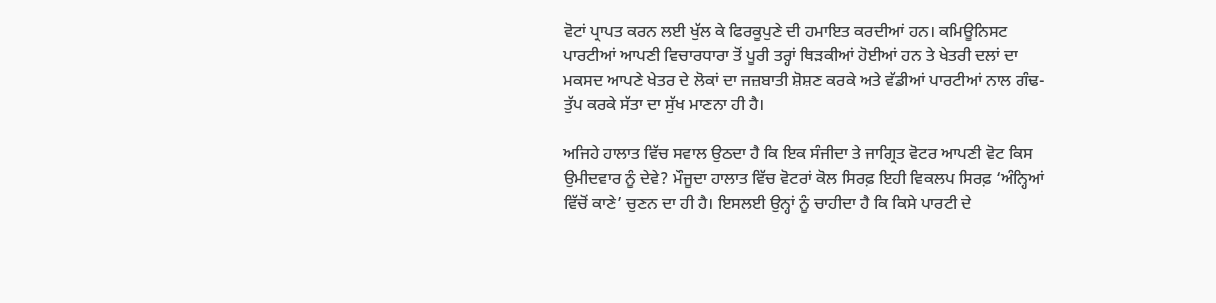ਵੋਟਾਂ ਪ੍ਰਾਪਤ ਕਰਨ ਲਈ ਖੁੱਲ ਕੇ ਫਿਰਕੂਪੁਣੇ ਦੀ ਹਮਾਇਤ ਕਰਦੀਆਂ ਹਨ। ਕਮਿਊਨਿਸਟ ਪਾਰਟੀਆਂ ਆਪਣੀ ਵਿਚਾਰਧਾਰਾ ਤੋਂ ਪੂਰੀ ਤਰ੍ਹਾਂ ਥਿੜਕੀਆਂ ਹੋਈਆਂ ਹਨ ਤੇ ਖੇਤਰੀ ਦਲਾਂ ਦਾ ਮਕਸਦ ਆਪਣੇ ਖੇਤਰ ਦੇ ਲੋਕਾਂ ਦਾ ਜਜ਼ਬਾਤੀ ਸ਼ੋਸ਼ਣ ਕਰਕੇ ਅਤੇ ਵੱਡੀਆਂ ਪਾਰਟੀਆਂ ਨਾਲ ਗੰਢ-ਤੁੱਪ ਕਰਕੇ ਸੱਤਾ ਦਾ ਸੁੱਖ ਮਾਣਨਾ ਹੀ ਹੈ।

ਅਜਿਹੇ ਹਾਲਾਤ ਵਿੱਚ ਸਵਾਲ ਉਠਦਾ ਹੈ ਕਿ ਇਕ ਸੰਜੀਦਾ ਤੇ ਜਾਗ੍ਰਿਤ ਵੋਟਰ ਆਪਣੀ ਵੋਟ ਕਿਸ ਉਮੀਦਵਾਰ ਨੂੰ ਦੇਵੇ? ਮੌਜੂਦਾ ਹਾਲਾਤ ਵਿੱਚ ਵੋਟਰਾਂ ਕੋਲ ਸਿਰਫ਼ ਇਹੀ ਵਿਕਲਪ ਸਿਰਫ਼ ‘ਅੰਨ੍ਹਿਆਂ ਵਿੱਚੋਂ ਕਾਣੇ’ ਚੁਣਨ ਦਾ ਹੀ ਹੈ। ਇਸਲਈ ਉਨ੍ਹਾਂ ਨੂੰ ਚਾਹੀਦਾ ਹੈ ਕਿ ਕਿਸੇ ਪਾਰਟੀ ਦੇ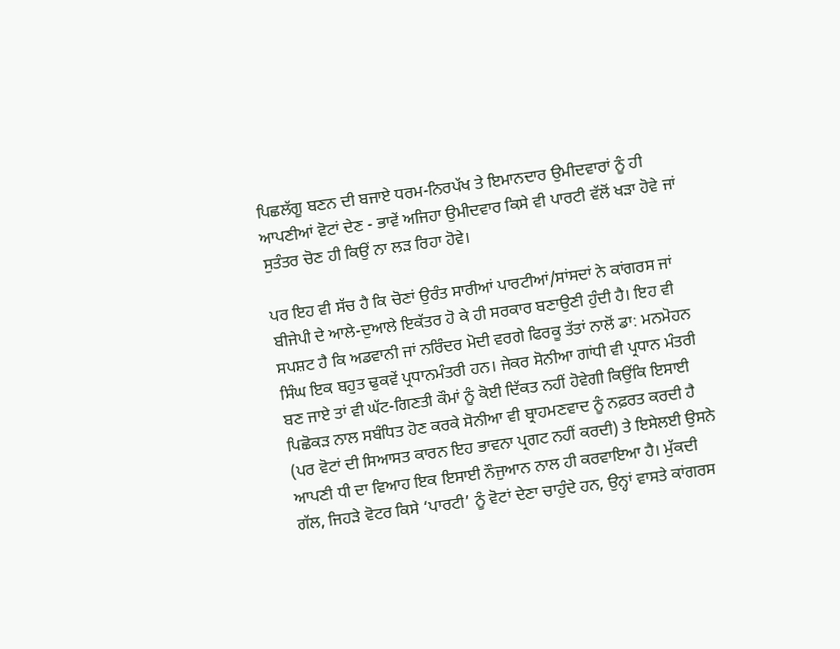ਪਿਛਲੱਗੂ ਬਣਨ ਦੀ ਬਜਾਏ ਧਰਮ-ਨਿਰਪੱਖ ਤੇ ਇਮਾਨਦਾਰ ਉਮੀਦਵਾਰਾਂ ਨੂੰ ਹੀ ਆਪਣੀਆਂ ਵੋਟਾਂ ਦੇਣ - ਭਾਵੇਂ ਅਜਿਹਾ ਉਮੀਦਵਾਰ ਕਿਸੇ ਵੀ ਪਾਰਟੀ ਵੱਲੋਂ ਖੜਾ ਹੋਵੇ ਜਾਂ ਸੁਤੰਤਰ ਚੋਣ ਹੀ ਕਿਉਂ ਨਾ ਲੜ ਰਿਹਾ ਹੋਵੇ।

ਪਰ ਇਹ ਵੀ ਸੱਚ ਹੈ ਕਿ ਚੋਣਾਂ ਉਰੰਤ ਸਾਰੀਆਂ ਪਾਰਟੀਆਂ/ਸਾਂਸਦਾਂ ਨੇ ਕਾਂਗਰਸ ਜਾਂ ਬੀਜੇਪੀ ਦੇ ਆਲੇ-ਦੁਆਲੇ ਇਕੱਤਰ ਹੋ ਕੇ ਹੀ ਸਰਕਾਰ ਬਣਾਉਣੀ ਹੁੰਦੀ ਹੈ। ਇਹ ਵੀ ਸਪਸ਼ਟ ਹੈ ਕਿ ਅਡਵਾਨੀ ਜਾਂ ਨਰਿੰਦਰ ਮੋਦੀ ਵਰਗੇ ਫਿਰਕੂ ਤੱਤਾਂ ਨਾਲੋਂ ਡਾ: ਮਨਮੋਹਨ ਸਿੰਘ ਇਕ ਬਹੁਤ ਢੁਕਵੇਂ ਪ੍ਰਧਾਨਮੰਤਰੀ ਹਨ। ਜੇਕਰ ਸੋਨੀਆ ਗਾਂਧੀ ਵੀ ਪ੍ਰਧਾਨ ਮੰਤਰੀ ਬਣ ਜਾਏ ਤਾਂ ਵੀ ਘੱਟ-ਗਿਣਤੀ ਕੌਮਾਂ ਨੂੰ ਕੋਈ ਦਿੱਕਤ ਨਹੀਂ ਹੋਵੇਗੀ ਕਿਉਂਕਿ ਇਸਾਈ ਪਿਛੋਕੜ ਨਾਲ ਸਬੰਧਿਤ ਹੋਣ ਕਰਕੇ ਸੋਨੀਆ ਵੀ ਬ੍ਰਾਹਮਣਵਾਦ ਨੂੰ ਨਫ਼ਰਤ ਕਰਦੀ ਹੈ (ਪਰ ਵੋਟਾਂ ਦੀ ਸਿਆਸਤ ਕਾਰਨ ਇਹ ਭਾਵਨਾ ਪ੍ਰਗਟ ਨਹੀਂ ਕਰਦੀ) ਤੇ ਇਸੇਲਈ ਉਸਨੇ ਆਪਣੀ ਧੀ ਦਾ ਵਿਆਹ ਇਕ ਇਸਾਈ ਨੌਜੁਆਨ ਨਾਲ ਹੀ ਕਰਵਾਇਆ ਹੈ। ਮੁੱਕਦੀ ਗੱਲ, ਜਿਹੜੇ ਵੋਟਰ ਕਿਸੇ ‘ਪਾਰਟੀ’ ਨੂੰ ਵੋਟਾਂ ਦੇਣਾ ਚਾਹੁੰਦੇ ਹਨ, ਉਨ੍ਹਾਂ ਵਾਸਤੇ ਕਾਂਗਰਸ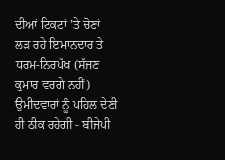ਦੀਆਂ ਟਿਕਟਾਂ ’ਤੇ ਚੋਣਾਂ ਲੜ ਰਹੇ ਇਮਾਨਦਾਰ ਤੇ ਧਰਮ-ਨਿਰਪੱਖ (ਸੱਜਣ ਕੁਮਾਰ ਵਰਗੇ ਨਹੀਂ) ਉਮੀਦਵਾਰਾਂ ਨੂੰ ਪਹਿਲ ਦੇਣੀ ਹੀ ਠੀਕ ਰਹੇਗੀ - ਬੀਜੇਪੀ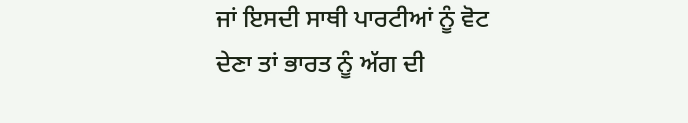ਜਾਂ ਇਸਦੀ ਸਾਥੀ ਪਾਰਟੀਆਂ ਨੂੰ ਵੋਟ ਦੇਣਾ ਤਾਂ ਭਾਰਤ ਨੂੰ ਅੱਗ ਦੀ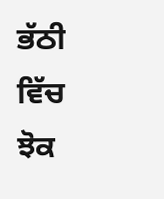ਭੱਠੀ ਵਿੱਚ ਝੋਕ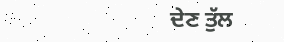ਦੇਣ ਤੁੱਲ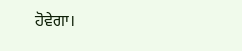ਹੋਵੇਗਾ।